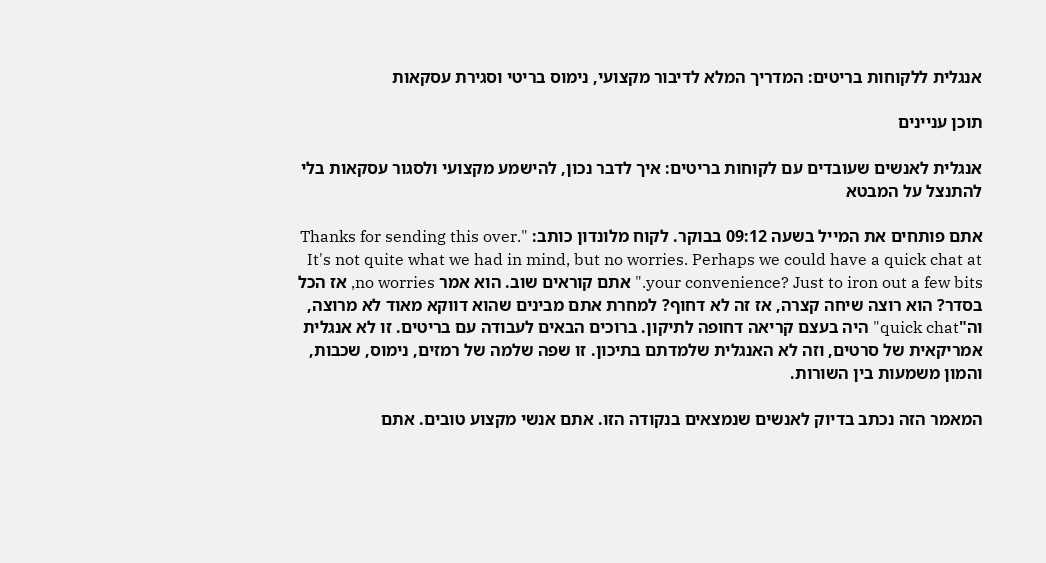אנגלית ללקוחות בריטים: המדריך המלא לדיבור מקצועי, נימוס בריטי וסגירת עסקאות

תוכן עניינים

אנגלית לאנשים שעובדים עם לקוחות בריטים: איך לדבר נכון, להישמע מקצועי ולסגור עסקאות בלי להתנצל על המבטא

אתם פותחים את המייל בשעה 09:12 בבוקר. לקוח מלונדון כותב: "Thanks for sending this over. It's not quite what we had in mind, but no worries. Perhaps we could have a quick chat at your convenience? Just to iron out a few bits." אתם קוראים שוב. הוא אמר no worries, אז הכל בסדר? הוא רוצה שיחה קצרה, אז זה לא דחוף? למחרת אתם מבינים שהוא דווקא מאוד לא מרוצה, וה"quick chat" היה בעצם קריאה דחופה לתיקון. ברוכים הבאים לעבודה עם בריטים. זו לא אנגלית אמריקאית של סרטים, וזה לא האנגלית שלמדתם בתיכון. זו שפה שלמה של רמזים, נימוס, שכבות, והמון משמעות בין השורות.

המאמר הזה נכתב בדיוק לאנשים שנמצאים בנקודה הזו. אתם אנשי מקצוע טובים. אתם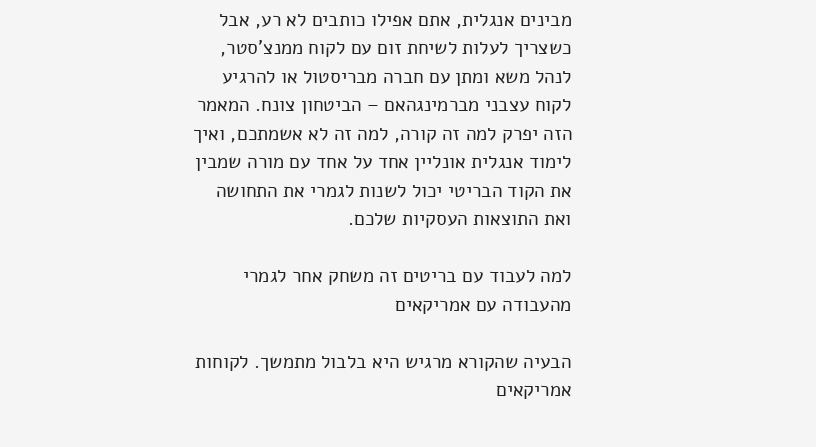מבינים אנגלית, אתם אפילו כותבים לא רע, אבל כשצריך לעלות לשיחת זום עם לקוח ממנצ'סטר, לנהל משא ומתן עם חברה מבריסטול או להרגיע לקוח עצבני מברמינגהאם – הביטחון צונח. המאמר הזה יפרק למה זה קורה, למה זה לא אשמתכם, ואיך לימוד אנגלית אונליין אחד על אחד עם מורה שמבין את הקוד הבריטי יכול לשנות לגמרי את התחושה ואת התוצאות העסקיות שלכם.

למה לעבוד עם בריטים זה משחק אחר לגמרי מהעבודה עם אמריקאים

הבעיה שהקורא מרגיש היא בלבול מתמשך. לקוחות אמריקאים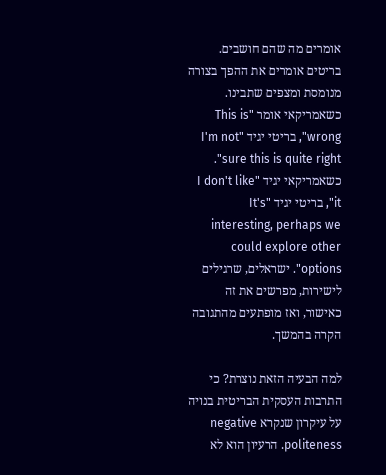אומרים מה שהם חושבים. בריטים אומרים את ההפך בצורה מנומסת ומצפים שתבינו. כשאמריקאי אומר "This is wrong", בריטי יגיד "I'm not sure this is quite right". כשאמריקאי יגיד "I don't like it", בריטי יגיד "It's interesting, perhaps we could explore other options". ישראלים, שרגילים לישירות, מפרשים את זה כאישור, ואז מופתעים מהתגובה הקרה בהמשך.

למה הבעיה הזאת נוצרת? כי התרבות העסקית הבריטית בנויה על עיקרון שנקרא negative politeness. הרעיון הוא לא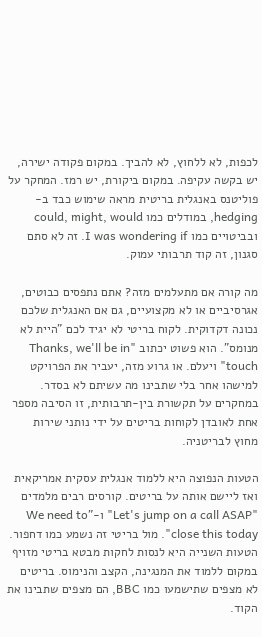לכפות, לא ללחוץ, לא להביך. במקום פקודה ישירה, יש בקשה עקיפה. במקום ביקורת, יש רמז. המחקר על פוליטנס באנגלית בריטית מראה שימוש כבד ב-hedging, במודלים כמו could, might, would ובביטויים כמו I was wondering if. זה לא סתם סגנון, זה קוד תרבותי עמוק.

מה קורה אם מתעלמים מזה? אתם נתפסים כבוטים, אגרסיביים או לא מקצועיים, גם אם האנגלית שלכם נכונה דקדוקית. לקוח בריטי לא יגיד לכם "היית לא מנומס". הוא פשוט יכתוב "Thanks, we'll be in touch" ויעלם. או גרוע מזה, יעביר את הפרויקט למישהו אחר בלי שתבינו מה עשיתם לא בסדר. במחקרים על תקשורת בין-תרבותית, זו הסיבה מספר אחת לאובדן לקוחות בריטים על ידי נותני שירות מחוץ לבריטניה.

הטעות הנפוצה היא ללמוד אנגלית עסקית אמריקאית ואז ליישם אותה על בריטים. קורסים רבים מלמדים "Let's jump on a call ASAP" ו-"We need to close this today". מול בריטי זה נשמע כמו דחפור. הטעות השנייה היא לנסות לחקות מבטא בריטי מזויף במקום ללמוד את המנגינה, הקצב והנימוס. בריטים לא מצפים שתישמעו כמו BBC, הם מצפים שתבינו את הקוד.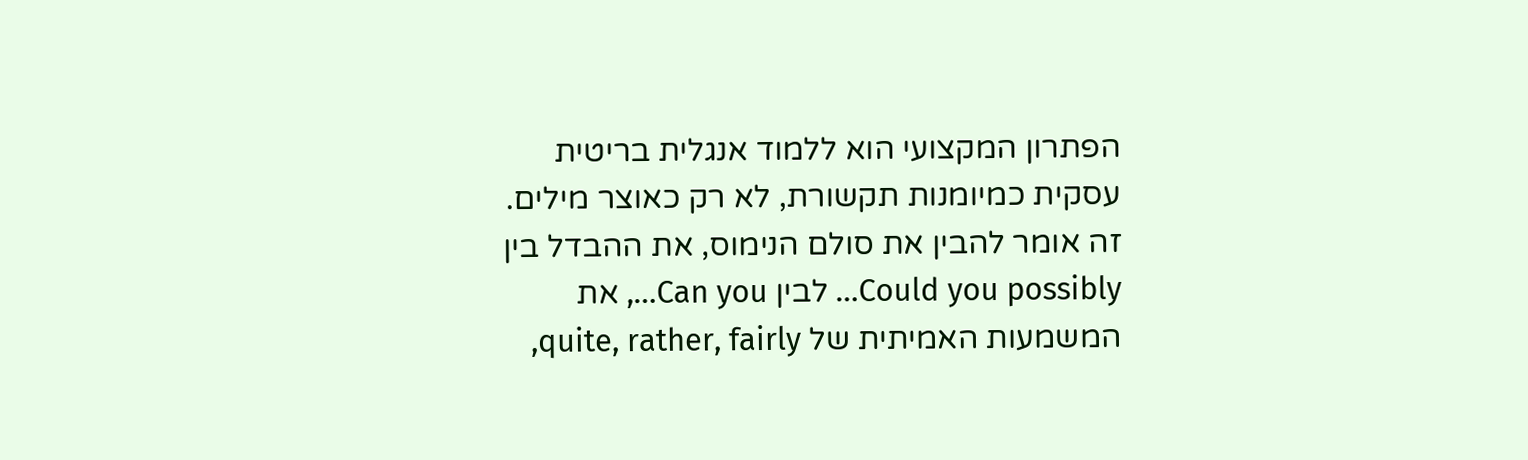הפתרון המקצועי הוא ללמוד אנגלית בריטית עסקית כמיומנות תקשורת, לא רק כאוצר מילים. זה אומר להבין את סולם הנימוס, את ההבדל בין Could you possibly… לבין Can you…, את המשמעות האמיתית של quite, rather, fairly,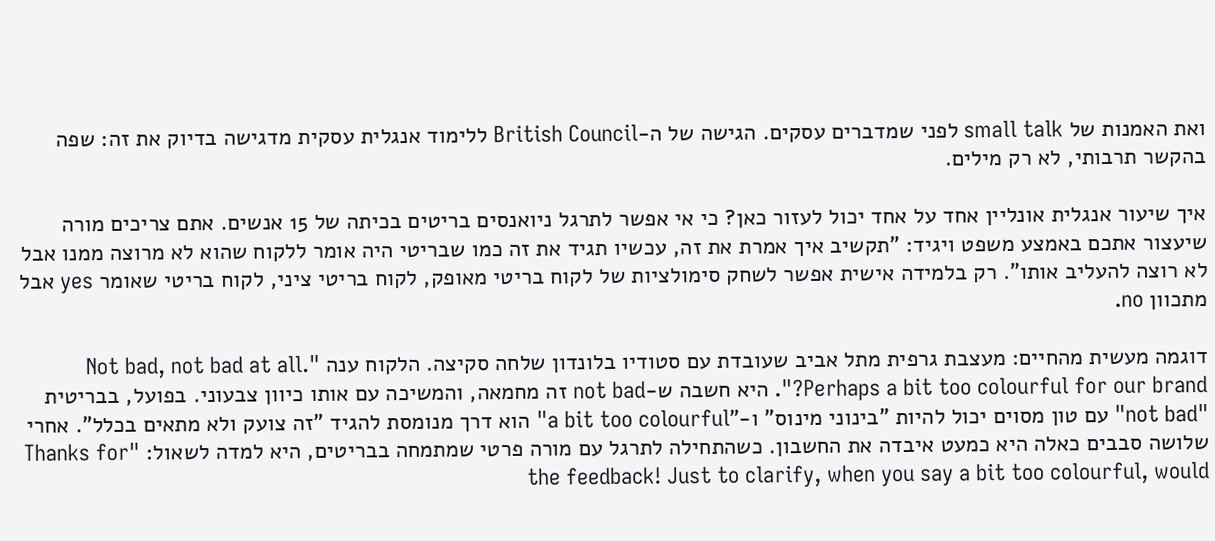ואת האמנות של small talk לפני שמדברים עסקים. הגישה של ה-British Council ללימוד אנגלית עסקית מדגישה בדיוק את זה: שפה בהקשר תרבותי, לא רק מילים.

איך שיעור אנגלית אונליין אחד על אחד יכול לעזור כאן? כי אי אפשר לתרגל ניואנסים בריטים בכיתה של 15 אנשים. אתם צריכים מורה שיעצור אתכם באמצע משפט ויגיד: "תקשיב איך אמרת את זה, עכשיו תגיד את זה כמו שבריטי היה אומר ללקוח שהוא לא מרוצה ממנו אבל לא רוצה להעליב אותו". רק בלמידה אישית אפשר לשחק סימולציות של לקוח בריטי מאופק, לקוח בריטי ציני, לקוח בריטי שאומר yes אבל מתכוון no.

דוגמה מעשית מהחיים: מעצבת גרפית מתל אביב שעובדת עם סטודיו בלונדון שלחה סקיצה. הלקוח ענה "Not bad, not bad at all. Perhaps a bit too colourful for our brand?". היא חשבה ש-not bad זה מחמאה, והמשיכה עם אותו כיוון צבעוני. בפועל, בבריטית "not bad" עם טון מסוים יכול להיות "בינוני מינוס" ו-"a bit too colourful" הוא דרך מנומסת להגיד "זה צועק ולא מתאים בכלל". אחרי שלושה סבבים כאלה היא כמעט איבדה את החשבון. כשהתחילה לתרגל עם מורה פרטי שמתמחה בבריטים, היא למדה לשאול: "Thanks for the feedback! Just to clarify, when you say a bit too colourful, would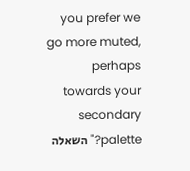you prefer we go more muted, perhaps towards your secondary palette?" השאלה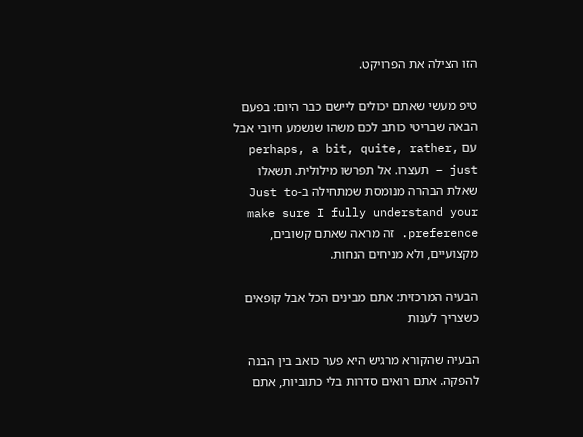הזו הצילה את הפרויקט.

טיפ מעשי שאתם יכולים ליישם כבר היום: בפעם הבאה שבריטי כותב לכם משהו שנשמע חיובי אבל עם perhaps, a bit, quite, rather, just – תעצרו. אל תפרשו מילולית. תשאלו שאלת הבהרה מנומסת שמתחילה ב-Just to make sure I fully understand your preference. זה מראה שאתם קשובים, מקצועיים, ולא מניחים הנחות.

הבעיה המרכזית: אתם מבינים הכל אבל קופאים כשצריך לענות

הבעיה שהקורא מרגיש היא פער כואב בין הבנה להפקה. אתם רואים סדרות בלי כתוביות, אתם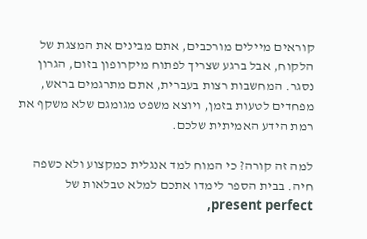קוראים מיילים מורכבים, אתם מבינים את המצגת של הלקוח, אבל ברגע שצריך לפתוח מיקרופון בזום, הגרון נסגר. המחשבות רצות בעברית, אתם מתרגמים בראש, מפחדים לטעות בזמן, ויוצא משפט מגומגם שלא משקף את רמת הידע האמיתית שלכם.

למה זה קורה? כי המוח למד אנגלית כמקצוע ולא כשפה חיה. בבית הספר לימדו אתכם למלא טבלאות של present perfect,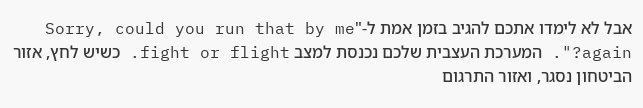אבל לא לימדו אתכם להגיב בזמן אמת ל-"Sorry, could you run that by me again?". המערכת העצבית שלכם נכנסת למצב fight or flight. כשיש לחץ, אזור הביטחון נסגר, ואזור התרגום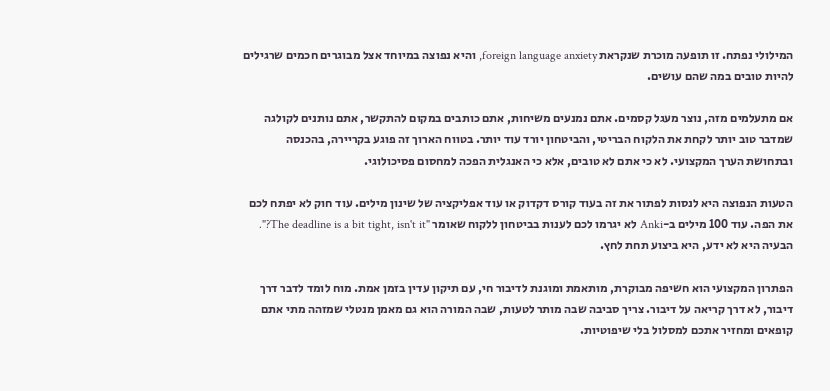המילולי נפתח. זו תופעה מוכרת שנקראת foreign language anxiety, והיא נפוצה במיוחד אצל מבוגרים חכמים שרגילים להיות טובים במה שהם עושים.

אם מתעלמים מזה, נוצר מעגל קסמים. אתם נמנעים משיחות, אתם כותבים במקום להתקשר, אתם נותנים לקולגה שמדבר טוב יותר לקחת את הלקוח הבריטי, והביטחון יורד עוד יותר. בטווח הארוך זה פוגע בקריירה, בהכנסה ובתחושת הערך המקצועי. לא כי אתם לא טובים, אלא כי האנגלית הפכה למחסום פסיכולוגי.

הטעות הנפוצה היא לנסות לפתור את זה בעוד קורס דקדוק או עוד אפליקציה של שינון מילים. עוד חוק לא יפתח לכם את הפה. עוד 100 מילים ב-Anki לא יגרמו לכם לענות בביטחון ללקוח שאומר "The deadline is a bit tight, isn't it?". הבעיה היא לא ידע, היא ביצוע תחת לחץ.

הפתרון המקצועי הוא חשיפה מבוקרת, מותאמת ומוגנת לדיבור חי, עם תיקון עדין בזמן אמת. מוח לומד לדבר דרך דיבור, לא דרך קריאה על דיבור. צריך סביבה שבה מותר לטעות, שבה המורה הוא גם מאמן מנטלי שמזהה מתי אתם קופאים ומחזיר אתכם למסלול בלי שיפוטיות.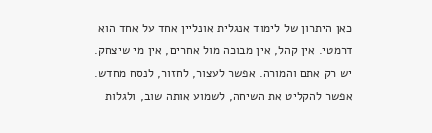כאן היתרון של לימוד אנגלית אונליין אחד על אחד הוא דרמטי. אין קהל, אין מבוכה מול אחרים, אין מי שיצחק. יש רק אתם והמורה. אפשר לעצור, לחזור, לנסח מחדש. אפשר להקליט את השיחה, לשמוע אותה שוב, ולגלות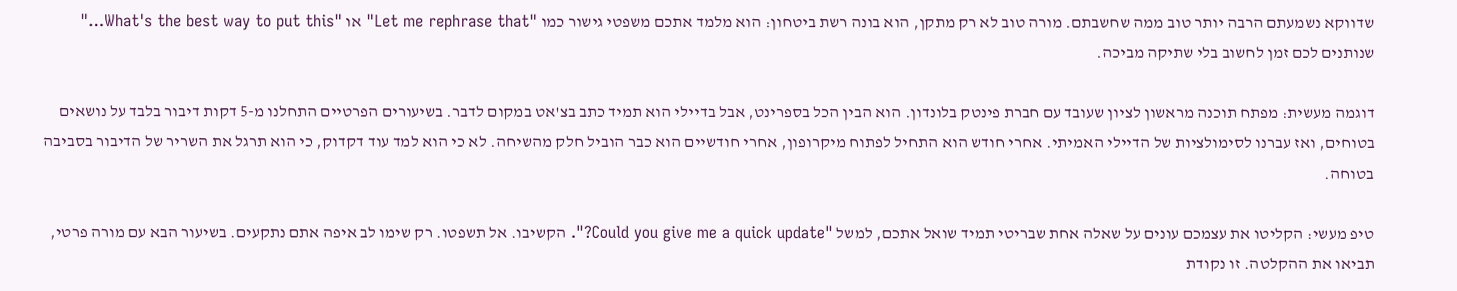שדווקא נשמעתם הרבה יותר טוב ממה שחשבתם. מורה טוב לא רק מתקן, הוא בונה רשת ביטחון: הוא מלמד אתכם משפטי גישור כמו "Let me rephrase that" או "What's the best way to put this…" שנותנים לכם זמן לחשוב בלי שתיקה מביכה.

דוגמה מעשית: מפתח תוכנה מראשון לציון שעובד עם חברת פינטק בלונדון. הוא הבין הכל בספרינט, אבל בדיילי הוא תמיד כתב בצ'אט במקום לדבר. בשיעורים הפרטיים התחלנו מ-5 דקות דיבור בלבד על נושאים בטוחים, ואז עברנו לסימולציות של הדיילי האמיתי. אחרי חודש הוא התחיל לפתוח מיקרופון, אחרי חודשיים הוא כבר הוביל חלק מהשיחה. לא כי הוא למד עוד דקדוק, כי הוא תרגל את השריר של הדיבור בסביבה בטוחה.

טיפ מעשי: הקליטו את עצמכם עונים על שאלה אחת שבריטי תמיד שואל אתכם, למשל "Could you give me a quick update?". הקשיבו. אל תשפטו. רק שימו לב איפה אתם נתקעים. בשיעור הבא עם מורה פרטי, תביאו את ההקלטה. זו נקודת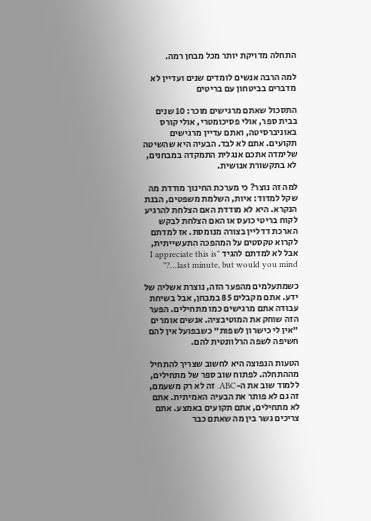התחלה מדויקת יותר מכל מבחן רמה.

למה הרבה אנשים לומדים שנים ועדיין לא מדברים בביטחון עם בריטים

התסכול שאתם מרגישים מוכר: 10 שנים בבית ספר, אולי פסיכומטרי, אולי קורס באוניברסיטה, ואתם עדיין מרגישים תקועים. אתם לא לבד. הבעיה היא שהשיטה שלימדה אתכם אנגלית התמקדה במבחנים, לא בתקשורת אנושית.

למה זה נוצר? כי מערכת החינוך מודדת מה שקל למדוד: איות, השלמת משפטים, הבנת הנקרא. היא לא מודדת האם הצלחת להרגיע לקוח בריטי כועס או האם הצלחת לבקש הארכת דדליין בצורה מנומסת. אז למדתם לקרוא טקסטים על המהפכה התעשייתית, אבל לא למדתם להגיד "I appreciate this is last minute, but would you mind…?"

כשמתעלמים מהפער הזה, נוצרת אשליה של ידע. אתם מקבלים 85 במבחן, אבל בשיחת עבודה אתם מרגישים כמו מתחילים. הפער הזה שוחק את המוטיבציה. אנשים אומרים "אין לי כישרון לשפות" כשבפועל אין להם חשיפה לשפה הרלוונטית להם.

הטעות הנפוצה היא לחשוב שצריך להתחיל מההתחלה. לפתוח שוב ספר של מתחילים, ללמוד שוב את ה-ABC. זה לא רק משעמם, זה גם לא פותר את הבעיה האמיתית. אתם לא מתחילים, אתם תקועים באמצע. אתם צריכים גשר בין מה שאתם כבר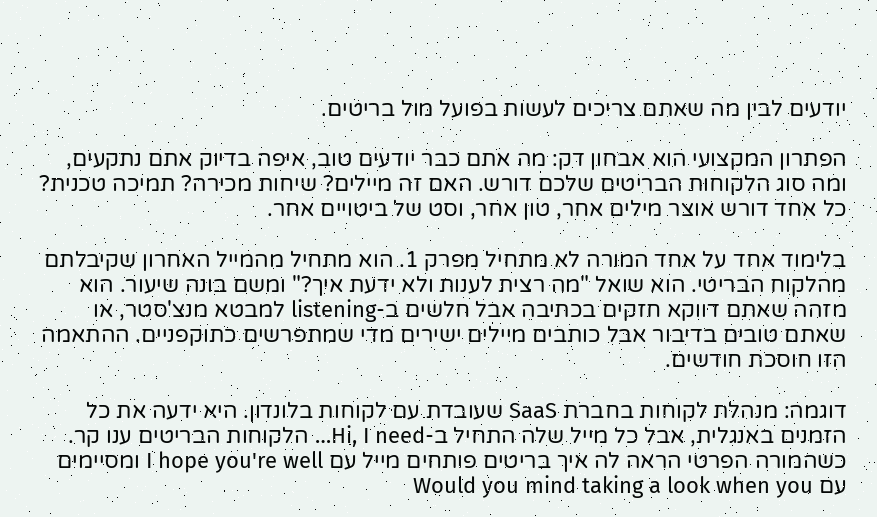יודעים לבין מה שאתם צריכים לעשות בפועל מול בריטים.

הפתרון המקצועי הוא אבחון דק: מה אתם כבר יודעים טוב, איפה בדיוק אתם נתקעים, ומה סוג הלקוחות הבריטים שלכם דורש. האם זה מיילים? שיחות מכירה? תמיכה טכנית? כל אחד דורש אוצר מילים אחר, טון אחר, וסט של ביטויים אחר.

בלימוד אחד על אחד המורה לא מתחיל מפרק 1. הוא מתחיל מהמייל האחרון שקיבלתם מהלקוח הבריטי. הוא שואל "מה רצית לענות ולא ידעת איך?" ומשם בונה שיעור. הוא מזהה שאתם דווקא חזקים בכתיבה אבל חלשים ב-listening למבטא מנצ'סטר, או שאתם טובים בדיבור אבל כותבים מיילים ישירים מדי שמתפרשים כתוקפניים. ההתאמה הזו חוסכת חודשים.

דוגמה: מנהלת לקוחות בחברת SaaS שעובדת עם לקוחות בלונדון. היא ידעה את כל הזמנים באנגלית, אבל כל מייל שלה התחיל ב-Hi, I need… הלקוחות הבריטים ענו קר. כשהמורה הפרטי הראה לה איך בריטים פותחים מייל עם I hope you're well ומסיימים עם Would you mind taking a look when you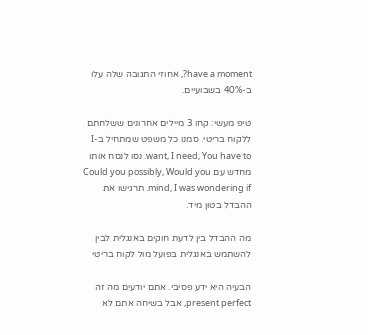have a moment?, אחוזי התגובה שלה עלו ב-40% בשבועיים.

טיפ מעשי: קחו 3 מיילים אחרונים ששלחתם ללקוח בריטי. סמנו כל משפט שמתחיל ב-I want, I need, You have to. נסו לנסח אותו מחדש עם Could you possibly, Would you mind, I was wondering if. תרגישו את ההבדל בטון מיד.

מה ההבדל בין לדעת חוקים באנגלית לבין להשתמש באנגלית בפועל מול לקוח בריטי

הבעיה היא ידע פסיבי. אתם יודעים מה זה present perfect, אבל בשיחה אתם לא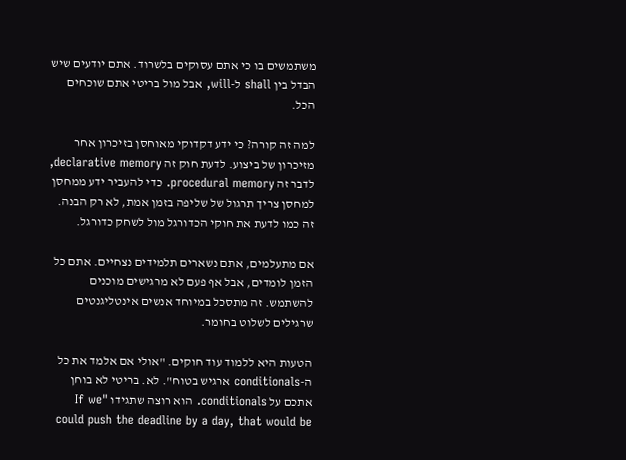משתמשים בו כי אתם עסוקים בלשרוד. אתם יודעים שיש הבדל בין shall ל-will, אבל מול בריטי אתם שוכחים הכל.

למה זה קורה? כי ידע דקדוקי מאוחסן בזיכרון אחר מזיכרון של ביצוע. לדעת חוק זה declarative memory, לדבר זה procedural memory. כדי להעביר ידע ממחסן למחסן צריך תרגול של שליפה בזמן אמת, לא רק הבנה. זה כמו לדעת את חוקי הכדורגל מול לשחק כדורגל.

אם מתעלמים, אתם נשארים תלמידים נצחיים. אתם כל הזמן לומדים, אבל אף פעם לא מרגישים מוכנים להשתמש. זה מתסכל במיוחד אנשים אינטליגנטים שרגילים לשלוט בחומר.

הטעות היא ללמוד עוד חוקים. "אולי אם אלמד את כל ה-conditionals ארגיש בטוח". לא. בריטי לא בוחן אתכם על conditionals. הוא רוצה שתגידו "If we could push the deadline by a day, that would be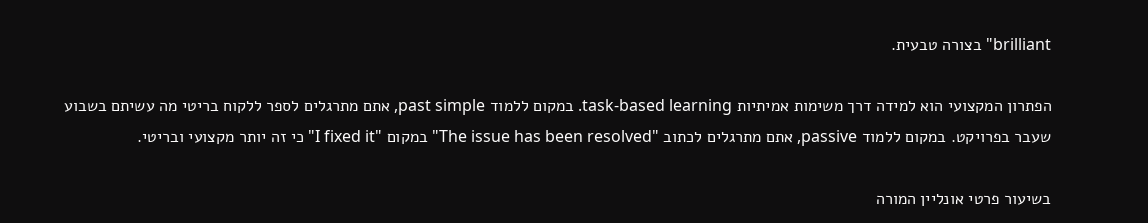brilliant" בצורה טבעית.

הפתרון המקצועי הוא למידה דרך משימות אמיתיות task-based learning. במקום ללמוד past simple, אתם מתרגלים לספר ללקוח בריטי מה עשיתם בשבוע שעבר בפרויקט. במקום ללמוד passive, אתם מתרגלים לכתוב "The issue has been resolved" במקום "I fixed it" כי זה יותר מקצועי ובריטי.

בשיעור פרטי אונליין המורה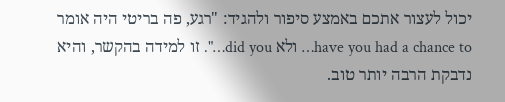יכול לעצור אתכם באמצע סיפור ולהגיד: "רגע, פה בריטי היה אומר have you had a chance to… ולא did you…". זו למידה בהקשר, והיא נדבקת הרבה יותר טוב.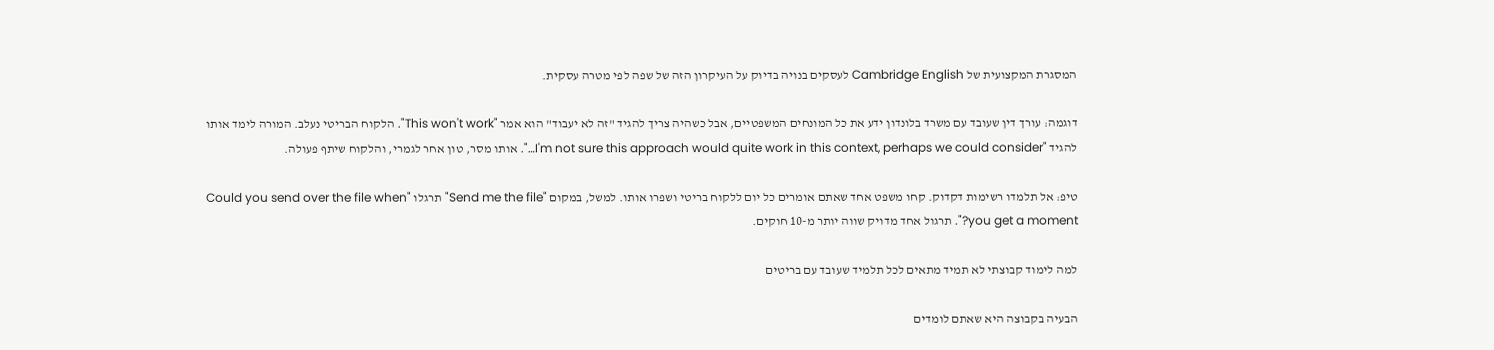המסגרת המקצועית של Cambridge English לעסקים בנויה בדיוק על העיקרון הזה של שפה לפי מטרה עסקית.

דוגמה: עורך דין שעובד עם משרד בלונדון ידע את כל המונחים המשפטיים, אבל כשהיה צריך להגיד "זה לא יעבוד" הוא אמר "This won't work". הלקוח הבריטי נעלב. המורה לימד אותו להגיד "I'm not sure this approach would quite work in this context, perhaps we could consider…". אותו מסר, טון אחר לגמרי, והלקוח שיתף פעולה.

טיפ: אל תלמדו רשימות דקדוק. קחו משפט אחד שאתם אומרים כל יום ללקוח בריטי ושפרו אותו. למשל, במקום "Send me the file" תרגלו "Could you send over the file when you get a moment?". תרגול אחד מדויק שווה יותר מ-10 חוקים.

למה לימוד קבוצתי לא תמיד מתאים לכל תלמיד שעובד עם בריטים

הבעיה בקבוצה היא שאתם לומדים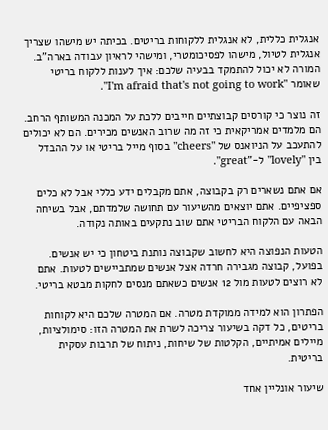אנגלית כללית, לא אנגלית ללקוחות בריטים. בכיתה יש מישהו שצריך אנגלית לטיול, מישהו לפסיכומטרי, ומישהי לראיון עבודה בארה"ב. המורה לא יכול להתמקד בבעיה שלכם: איך לענות ללקוח בריטי שאומר "I'm afraid that's not going to work".

זה נוצר כי קורסים קבוצתיים חייבים ללכת על המכנה המשותף הרחב. הם מלמדים אמריקאית כי זה מה שרוב האנשים מכירים. הם לא יכולים להתעכב על הניואנס של "cheers" בסוף מייל בריטי או על ההבדל בין "lovely" ל-"great".

אם אתם נשארים רק בקבוצה, אתם מקבלים ידע כללי אבל לא כלים ספציפיים. אתם יוצאים מהשיעור עם תחושה שלמדתם, אבל בשיחה הבאה עם הלקוח הבריטי אתם שוב נתקעים באותה נקודה.

הטעות הנפוצה היא לחשוב שקבוצה נותנת ביטחון כי יש אנשים. בפועל, קבוצה מגבירה חרדה אצל אנשים שמתביישים לטעות. אתם לא רוצים לטעות מול 12 אנשים כשאתם מנסים לחקות מבטא בריטי.

הפתרון הוא למידה ממוקדת מטרה. אם המטרה שלכם היא לקוחות בריטים, כל דקה בשיעור צריכה לשרת את המטרה הזו: סימולציות, מיילים אמיתיים, הקלטות של שיחות, ניתוח של תרבות עסקית בריטית.

שיעור אונליין אחד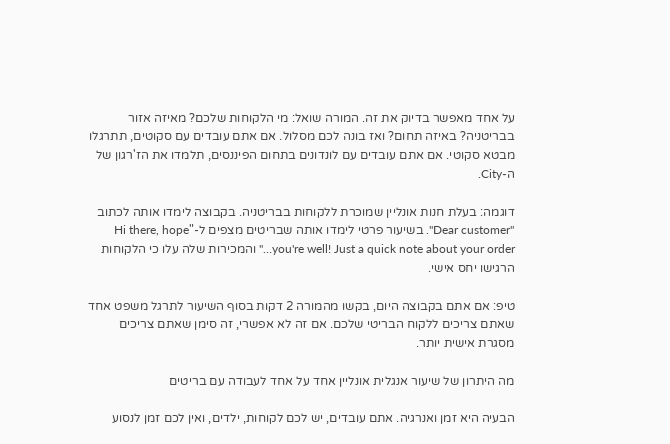על אחד מאפשר בדיוק את זה. המורה שואל: מי הלקוחות שלכם? מאיזה אזור בבריטניה? באיזה תחום? ואז בונה לכם מסלול. אם אתם עובדים עם סקוטים, תתרגלו מבטא סקוטי. אם אתם עובדים עם לונדונים בתחום הפיננסים, תלמדו את הז'רגון של ה-City.

דוגמה: בעלת חנות אונליין שמוכרת ללקוחות בבריטניה. בקבוצה לימדו אותה לכתוב "Dear customer". בשיעור פרטי לימדו אותה שבריטים מצפים ל-"Hi there, hope you're well! Just a quick note about your order…" והמכירות שלה עלו כי הלקוחות הרגישו יחס אישי.

טיפ: אם אתם בקבוצה היום, בקשו מהמורה 2 דקות בסוף השיעור לתרגל משפט אחד שאתם צריכים ללקוח הבריטי שלכם. אם זה לא אפשרי, זה סימן שאתם צריכים מסגרת אישית יותר.

מה היתרון של שיעור אנגלית אונליין אחד על אחד לעבודה עם בריטים

הבעיה היא זמן ואנרגיה. אתם עובדים, יש לכם לקוחות, ילדים, ואין לכם זמן לנסוע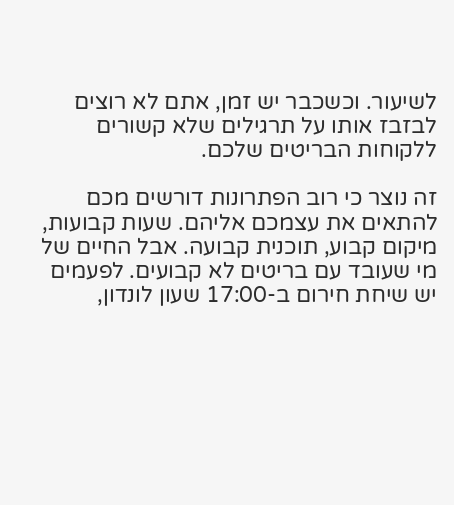לשיעור. וכשכבר יש זמן, אתם לא רוצים לבזבז אותו על תרגילים שלא קשורים ללקוחות הבריטים שלכם.

זה נוצר כי רוב הפתרונות דורשים מכם להתאים את עצמכם אליהם. שעות קבועות, מיקום קבוע, תוכנית קבועה. אבל החיים של מי שעובד עם בריטים לא קבועים. לפעמים יש שיחת חירום ב-17:00 שעון לונדון,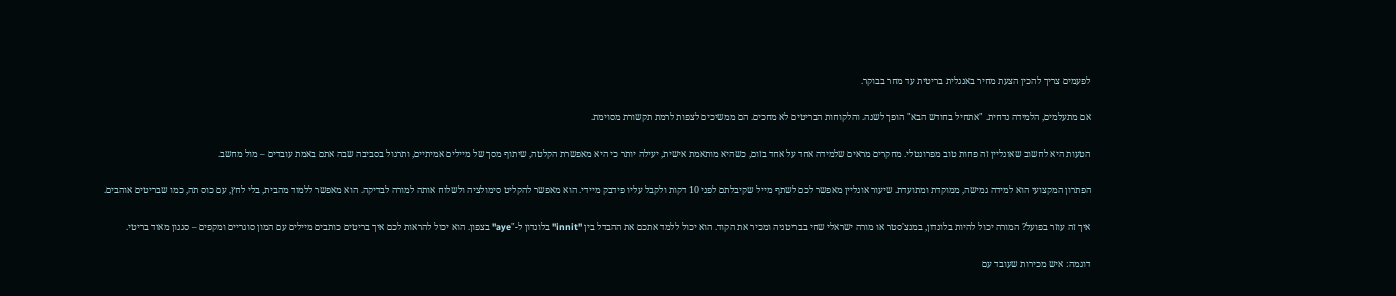לפעמים צריך להכין הצעת מחיר באנגלית בריטית עד מחר בבוקר.

אם מתעלמים, הלמידה נדחית. "אתחיל בחודש הבא" הופך לשנה. והלקוחות הבריטים לא מחכים. הם ממשיכים לצפות לרמת תקשורת מסוימת.

הטעות היא לחשוב שאונליין זה פחות טוב מפרונטלי. מחקרים מראים שלמידה אחד על אחד בזום, כשהיא מותאמת אישית, יעילה יותר כי היא מאפשרת הקלטה, שיתוף מסך של מיילים אמיתיים, ותרגול בסביבה שבה אתם באמת עובדים – מול מחשב.

הפתרון המקצועי הוא למידה גמישה, ממוקדת ומתועדת. שיעור אונליין מאפשר לכם לשתף מייל שקיבלתם לפני 10 דקות ולקבל עליו פידבק מיידי. הוא מאפשר להקליט סימולציה ולשלוח אותה למורה לבדיקה. הוא מאפשר ללמוד מהבית, בלי לחץ, עם כוס תה, כמו שבריטים אוהבים.

איך זה עוזר בפועל? המורה יכול להיות בלונדון, במנצ'סטר או מורה ישראלי שחי בבריטניה ומכיר את הקוד. הוא יכול ללמד אתכם את ההבדל בין "innit" בלונדון ל-"aye" בצפון. הוא יכול להראות לכם איך בריטים כותבים מיילים עם המון סוגריים ומקפים – סגנון מאוד בריטי.

דוגמה: איש מכירות שעובד עם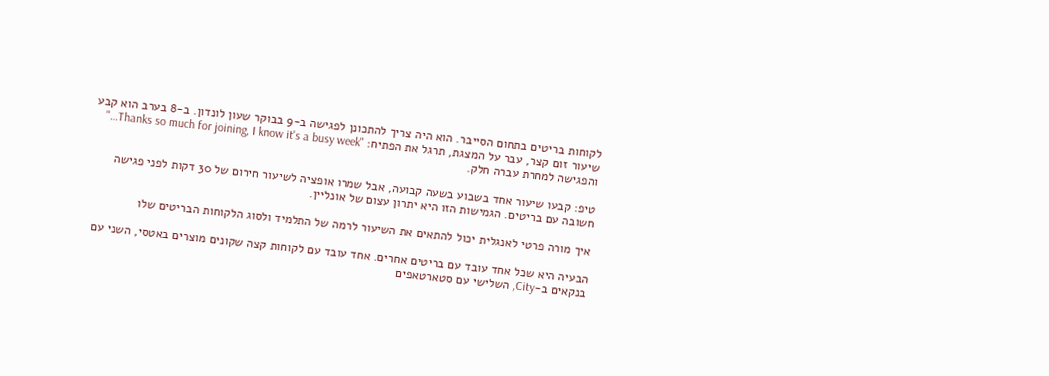לקוחות בריטים בתחום הסייבר. הוא היה צריך להתכונן לפגישה ב-9 בבוקר שעון לונדון. ב-8 בערב הוא קבע שיעור זום קצר, עבר על המצגת, תרגל את הפתיח: "Thanks so much for joining, I know it's a busy week…" והפגישה למחרת עברה חלק.

טיפ: קבעו שיעור אחד בשבוע בשעה קבועה, אבל שמרו אופציה לשיעור חירום של 30 דקות לפני פגישה חשובה עם בריטים. הגמישות הזו היא יתרון עצום של אונליין.

איך מורה פרטי לאנגלית יכול להתאים את השיעור לרמה של התלמיד ולסוג הלקוחות הבריטים שלו

הבעיה היא שכל אחד עובד עם בריטים אחרים. אחד עובד עם לקוחות קצה שקונים מוצרים באטסי, השני עם בנקאים ב-City, השלישי עם סטארטאפים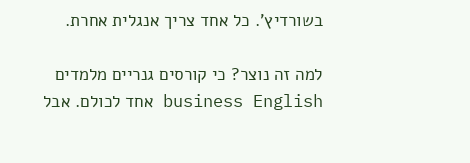בשורדיץ'. כל אחד צריך אנגלית אחרת.

למה זה נוצר? כי קורסים גנריים מלמדים business English אחד לכולם. אבל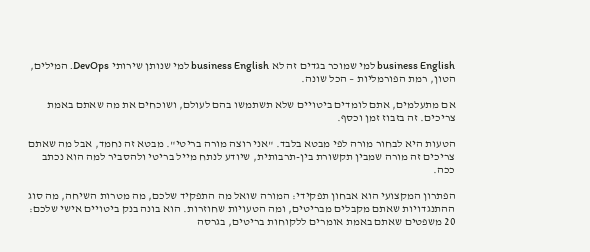business English למי שמוכר בגדים זה לא business English למי שנותן שירותי DevOps. המילים, הטון, רמת הפורמליות – הכל שונה.

אם מתעלמים, אתם לומדים ביטויים שלא תשתמשו בהם לעולם, ושוכחים את מה שאתם באמת צריכים. זה בזבוז זמן וכסף.

הטעות היא לבחור מורה לפי מבטא בלבד. "אני רוצה מורה בריטי". מבטא זה נחמד, אבל מה שאתם צריכים זה מורה שמבין תקשורת בין-תרבותית, שיודע לנתח מייל בריטי ולהסביר למה הוא נכתב ככה.

הפתרון המקצועי הוא אבחון תפקידי: המורה שואל מה התפקיד שלכם, מה מטרות השיחה, מה סוג ההתנגדויות שאתם מקבלים מבריטים, ומה הטעויות שחוזרות. הוא בונה בנק ביטויים אישי שלכם: 20 משפטים שאתם באמת אומרים ללקוחות בריטים, בגרסה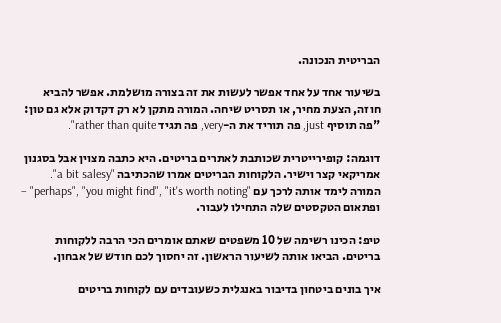הבריטית הנכונה.

בשיעור אחד על אחד אפשר לעשות את זה בצורה מושלמת. אפשר להביא חוזה, הצעת מחיר, או תסריט שיחה. המורה מתקן לא רק דקדוק אלא גם טון: "פה תוסיף just, פה תוריד את ה-very, פה תגיד rather than quite".

דוגמה: קופירייטרית שכותבת לאתרים בריטים. היא כתבה מצוין אבל בסגנון אמריקאי קצר וישיר. הלקוחות הבריטים אמרו שהכתיבה "a bit salesy". המורה לימד אותה לרכך עם "perhaps", "you might find", "it's worth noting" – ופתאום הטקסטים שלה התחילו לעבור.

טיפ: הכינו רשימה של 10 משפטים שאתם אומרים הכי הרבה ללקוחות בריטים. הביאו אותה לשיעור הראשון. זה יחסוך לכם חודש של אבחון.

איך בונים ביטחון בדיבור באנגלית כשעובדים עם לקוחות בריטים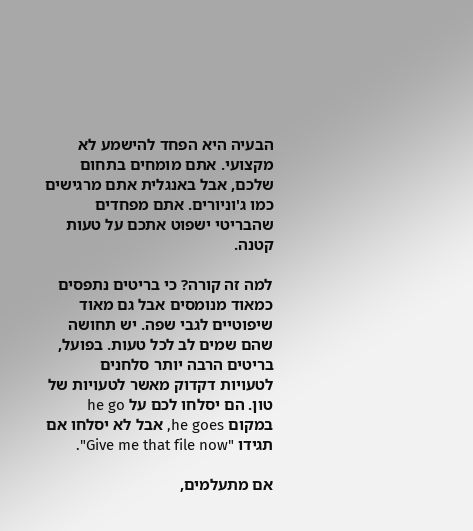הבעיה היא הפחד להישמע לא מקצועי. אתם מומחים בתחום שלכם, אבל באנגלית אתם מרגישים כמו ג'וניורים. אתם מפחדים שהבריטי ישפוט אתכם על טעות קטנה.

למה זה קורה? כי בריטים נתפסים כמאוד מנומסים אבל גם מאוד שיפוטיים לגבי שפה. יש תחושה שהם שמים לב לכל טעות. בפועל, בריטים הרבה יותר סלחנים לטעויות דקדוק מאשר לטעויות של טון. הם יסלחו לכם על he go במקום he goes, אבל לא יסלחו אם תגידו "Give me that file now".

אם מתעלמים,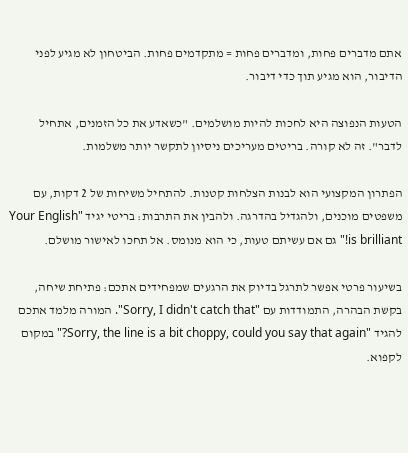אתם מדברים פחות, ומדברים פחות = מתקדמים פחות. הביטחון לא מגיע לפני הדיבור, הוא מגיע תוך כדי דיבור.

הטעות הנפוצה היא לחכות להיות מושלמים. "כשאדע את כל הזמנים, אתחיל לדבר". זה לא קורה. בריטים מעריכים ניסיון לתקשר יותר משלמות.

הפתרון המקצועי הוא לבנות הצלחות קטנות. להתחיל משיחות של 2 דקות, עם משפטים מוכנים, ולהגדיל בהדרגה. ולהבין את התרבות: בריטי יגיד "Your English is brilliant!" גם אם עשיתם טעות, כי הוא מנומס. אל תחכו לאישור מושלם.

בשיעור פרטי אפשר לתרגל בדיוק את הרגעים שמפחידים אתכם: פתיחת שיחה, בקשת הבהרה, התמודדות עם "Sorry, I didn't catch that". המורה מלמד אתכם להגיד "Sorry, the line is a bit choppy, could you say that again?" במקום לקפוא.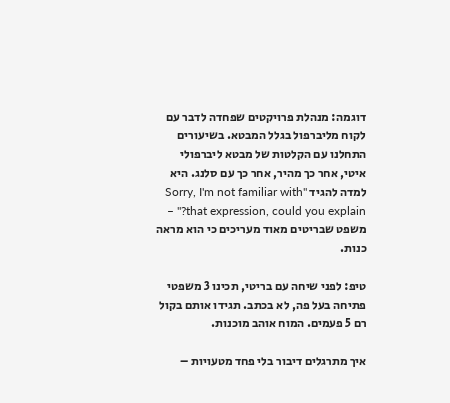דוגמה: מנהלת פרויקטים שפחדה לדבר עם לקוח מליברפול בגלל המבטא. בשיעורים התחלנו עם הקלטות של מבטא ליברפולי איטי, אחר כך מהיר, אחר כך עם סלנג. היא למדה להגיד "Sorry, I'm not familiar with that expression, could you explain?" – משפט שבריטים מאוד מעריכים כי הוא מראה כנות.

טיפ: לפני שיחה עם בריטי, תכינו 3 משפטי פתיחה בעל פה, לא בכתב. תגידו אותם בקול רם 5 פעמים. המוח אוהב מוכנות.

איך מתרגלים דיבור בלי פחד מטעויות –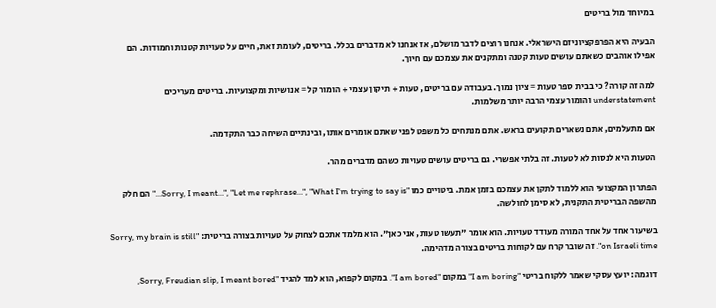במיוחד מול בריטים

הבעיה היא הפרפקציוניזם הישראלי. אנחנו רוצים לדבר מושלם, אז אנחנו לא מדברים בכלל. בריטים, לעומת זאת, חיים על טעויות קטנות וחמודות. הם אפילו אוהבים כשאתם עושים טעות קטנה ומתקנים את עצמכם עם חיוך.

למה זה קורה? כי בבית ספר טעות = ציון נמוך. בעבודה עם בריטים, טעות + תיקון עצמי + הומור קל = אנושיות ומקצועיות. בריטים מעריכים understatement והומור עצמי הרבה יותר משלמות.

אם מתעלמים, אתם נשארים תקועים בראש. אתם מנתחים כל משפט לפני שאתם אומרים אותו, ובינתיים השיחה כבר התקדמה.

הטעות היא לנסות לא לטעות. זה בלתי אפשרי. גם בריטים עושים טעויות כשהם מדברים מהר.

הפתרון המקצועי הוא ללמוד לתקן את עצמכם בזמן אמת. ביטויים כמו "Sorry, I meant…", "Let me rephrase…", "What I'm trying to say is…" הם חלק מהשפה הבריטית התקנית, לא סימן לחולשה.

בשיעור אחד על אחד המורה מעודד טעויות. הוא אומר "תעשו טעות, אני כאן". הוא מלמד אתכם לצחוק על טעויות בצורה בריטית: "Sorry, my brain is still on Israeli time". זה שובר קרח עם לקוחות בריטים בצורה מדהימה.

דוגמה: יועץ עסקי שאמר ללקוח בריטי "I am boring" במקום "I am bored". במקום לקפוא, הוא למד להגיד "Sorry, Freudian slip, I meant bored,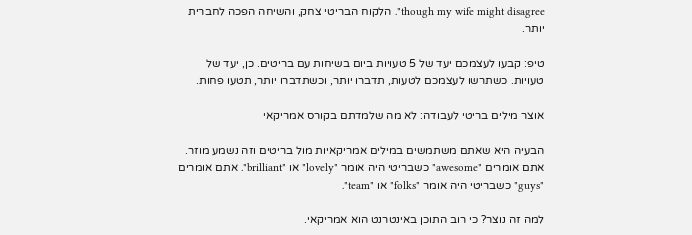though my wife might disagree". הלקוח הבריטי צחק, והשיחה הפכה לחברית יותר.

טיפ: קבעו לעצמכם יעד של 5 טעויות ביום בשיחות עם בריטים. כן, יעד של טעויות. כשתרשו לעצמכם לטעות, תדברו יותר, וכשתדברו יותר, תטעו פחות.

אוצר מילים בריטי לעבודה: לא מה שלמדתם בקורס אמריקאי

הבעיה היא שאתם משתמשים במילים אמריקאיות מול בריטים וזה נשמע מוזר. אתם אומרים "awesome" כשבריטי היה אומר "lovely" או "brilliant". אתם אומרים "guys" כשבריטי היה אומר "folks" או "team".

למה זה נוצר? כי רוב התוכן באינטרנט הוא אמריקאי.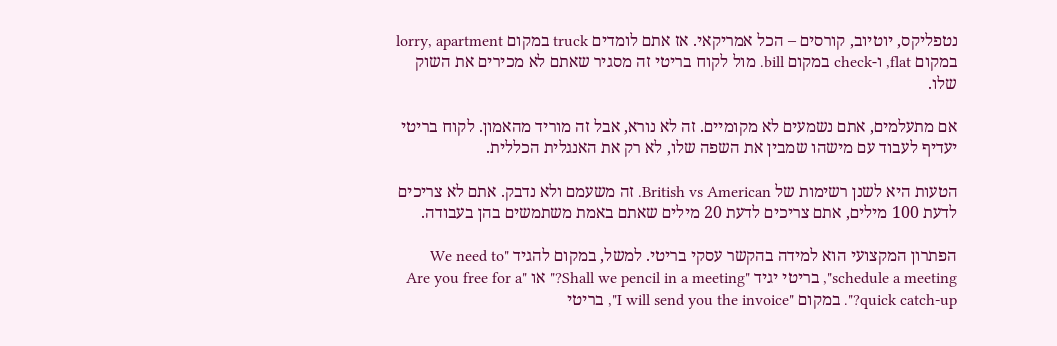נטפליקס, יוטיוב, קורסים – הכל אמריקאי. אז אתם לומדים truck במקום lorry, apartment במקום flat, ו-check במקום bill. מול לקוח בריטי זה מסגיר שאתם לא מכירים את השוק שלו.

אם מתעלמים, אתם נשמעים לא מקומיים. זה לא נורא, אבל זה מוריד מהאמון. לקוח בריטי יעדיף לעבוד עם מישהו שמבין את השפה שלו, לא רק את האנגלית הכללית.

הטעות היא לשנן רשימות של British vs American. זה משעמם ולא נדבק. אתם לא צריכים לדעת 100 מילים, אתם צריכים לדעת 20 מילים שאתם באמת משתמשים בהן בעבודה.

הפתרון המקצועי הוא למידה בהקשר עסקי בריטי. למשל, במקום להגיד "We need to schedule a meeting", בריטי יגיד "Shall we pencil in a meeting?" או "Are you free for a quick catch-up?". במקום "I will send you the invoice", בריטי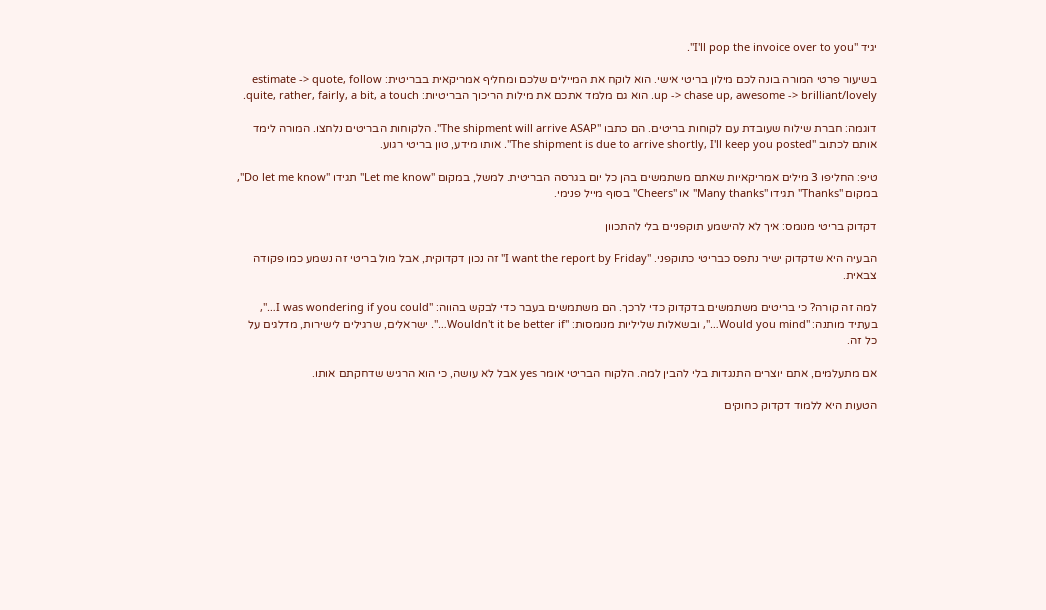יגיד "I'll pop the invoice over to you".

בשיעור פרטי המורה בונה לכם מילון בריטי אישי. הוא לוקח את המיילים שלכם ומחליף אמריקאית בבריטית: estimate -> quote, follow up -> chase up, awesome -> brilliant/lovely. הוא גם מלמד אתכם את מילות הריכוך הבריטיות: quite, rather, fairly, a bit, a touch.

דוגמה: חברת שילוח שעובדת עם לקוחות בריטים. הם כתבו "The shipment will arrive ASAP". הלקוחות הבריטים נלחצו. המורה לימד אותם לכתוב "The shipment is due to arrive shortly, I'll keep you posted". אותו מידע, טון בריטי רגוע.

טיפ: החליפו 3 מילים אמריקאיות שאתם משתמשים בהן כל יום בגרסה הבריטית. למשל, במקום "Let me know" תגידו "Do let me know", במקום "Thanks" תגידו "Many thanks" או "Cheers" בסוף מייל פנימי.

דקדוק בריטי מנומס: איך לא להישמע תוקפניים בלי להתכוון

הבעיה היא שדקדוק ישיר נתפס כבריטי כתוקפני. "I want the report by Friday" זה נכון דקדוקית, אבל מול בריטי זה נשמע כמו פקודה צבאית.

למה זה קורה? כי בריטים משתמשים בדקדוק כדי לרכך. הם משתמשים בעבר כדי לבקש בהווה: "I was wondering if you could…", בעתיד מותנה: "Would you mind…", ובשאלות שליליות מנומסות: "Wouldn't it be better if…". ישראלים, שרגילים לישירות, מדלגים על כל זה.

אם מתעלמים, אתם יוצרים התנגדות בלי להבין למה. הלקוח הבריטי אומר yes אבל לא עושה, כי הוא הרגיש שדחקתם אותו.

הטעות היא ללמוד דקדוק כחוקים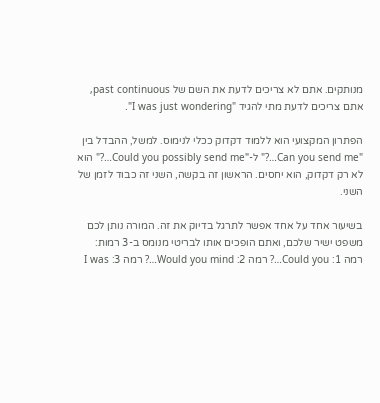מנותקים. אתם לא צריכים לדעת את השם של past continuous, אתם צריכים לדעת מתי להגיד "I was just wondering".

הפתרון המקצועי הוא ללמוד דקדוק ככלי לנימוס. למשל, ההבדל בין "Can you send me…?" ל-"Could you possibly send me…?" הוא לא רק דקדוק, הוא יחסים. הראשון זה בקשה, השני זה כבוד לזמן של השני.

בשיעור אחד על אחד אפשר לתרגל בדיוק את זה. המורה נותן לכם משפט ישיר שלכם, ואתם הופכים אותו לבריטי מנומס ב-3 רמות: רמה 1: Could you…? רמה 2: Would you mind…? רמה 3: I was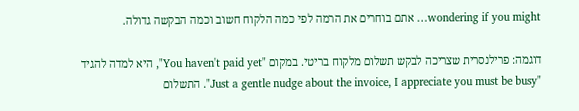wondering if you might… אתם בוחרים את הרמה לפי כמה הלקוח חשוב וכמה הבקשה גדולה.

דוגמה: פרילנסרית שצריכה לבקש תשלום מלקוח בריטי. במקום "You haven't paid yet", היא למדה להגיד "Just a gentle nudge about the invoice, I appreciate you must be busy". התשלום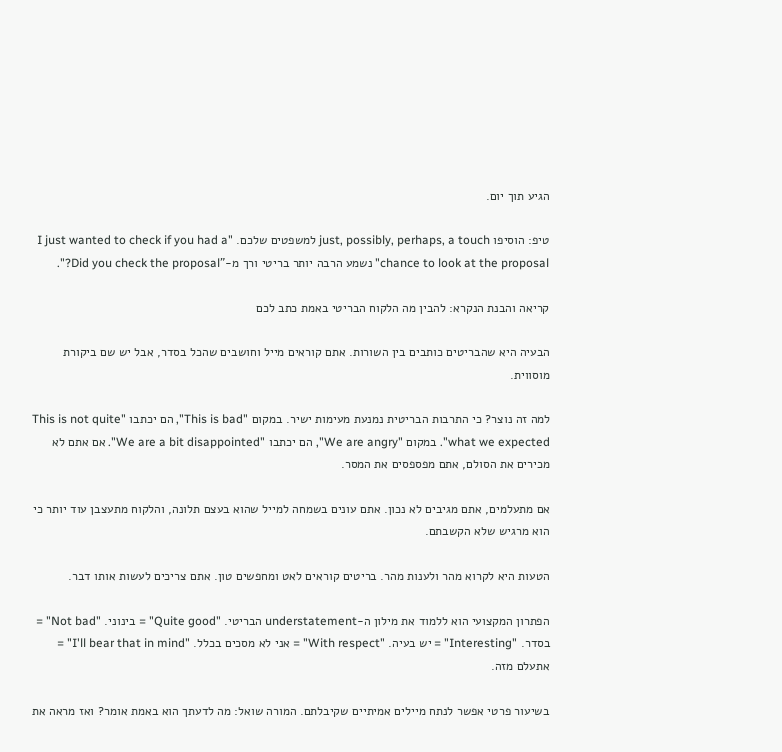הגיע תוך יום.

טיפ: הוסיפו just, possibly, perhaps, a touch למשפטים שלכם. "I just wanted to check if you had a chance to look at the proposal" נשמע הרבה יותר בריטי ורך מ-"Did you check the proposal?".

קריאה והבנת הנקרא: להבין מה הלקוח הבריטי באמת כתב לכם

הבעיה היא שהבריטים כותבים בין השורות. אתם קוראים מייל וחושבים שהכל בסדר, אבל יש שם ביקורת מוסווית.

למה זה נוצר? כי התרבות הבריטית נמנעת מעימות ישיר. במקום "This is bad", הם יכתבו "This is not quite what we expected". במקום "We are angry", הם יכתבו "We are a bit disappointed". אם אתם לא מכירים את הסולם, אתם מפספסים את המסר.

אם מתעלמים, אתם מגיבים לא נכון. אתם עונים בשמחה למייל שהוא בעצם תלונה, והלקוח מתעצבן עוד יותר כי הוא מרגיש שלא הקשבתם.

הטעות היא לקרוא מהר ולענות מהר. בריטים קוראים לאט ומחפשים טון. אתם צריכים לעשות אותו דבר.

הפתרון המקצועי הוא ללמוד את מילון ה-understatement הבריטי. "Quite good" = בינוני. "Not bad" = בסדר. "Interesting" = יש בעיה. "With respect" = אני לא מסכים בכלל. "I'll bear that in mind" = אתעלם מזה.

בשיעור פרטי אפשר לנתח מיילים אמיתיים שקיבלתם. המורה שואל: מה לדעתך הוא באמת אומר? ואז מראה את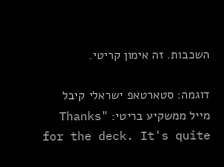השכבות. זה אימון קריטי.

דוגמה: סטארטאפ ישראלי קיבל מייל ממשקיע בריטי: "Thanks for the deck. It's quite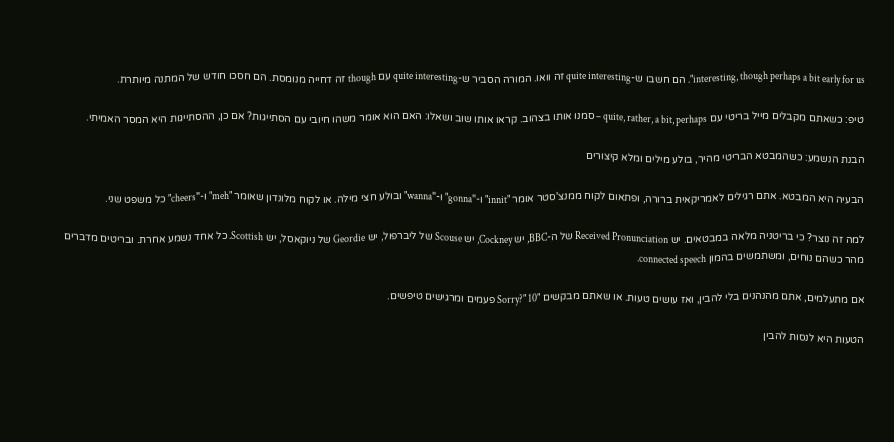interesting, though perhaps a bit early for us". הם חשבו ש-quite interesting זה וואו. המורה הסביר ש-quite interesting עם though זה דחייה מנומסת. הם חסכו חודש של המתנה מיותרת.

טיפ: כשאתם מקבלים מייל בריטי עם quite, rather, a bit, perhaps – סמנו אותו בצהוב. קראו אותו שוב ושאלו: האם הוא אומר משהו חיובי עם הסתייגות? אם כן, ההסתייגות היא המסר האמיתי.

הבנת הנשמע: כשהמבטא הבריטי מהיר, בולע מילים ומלא קיצורים

הבעיה היא המבטא. אתם רגילים לאמריקאית ברורה, ופתאום לקוח ממנצ'סטר אומר "innit" ו-"gonna" ו-"wanna" ובולע חצי מילה. או לקוח מלונדון שאומר "meh" ו-"cheers" כל משפט שני.

למה זה נוצר? כי בריטניה מלאה במבטאים. יש Received Pronunciation של ה-BBC, יש Cockney, יש Scouse של ליברפול, יש Geordie של ניוקאסל, יש Scottish. כל אחד נשמע אחרת. ובריטים מדברים מהר כשהם נוחים, ומשתמשים בהמון connected speech.

אם מתעלמים, אתם מהנהנים בלי להבין, ואז עושים טעות. או שאתם מבקשים "Sorry?" 10 פעמים ומרגישים טיפשים.

הטעות היא לנסות להבין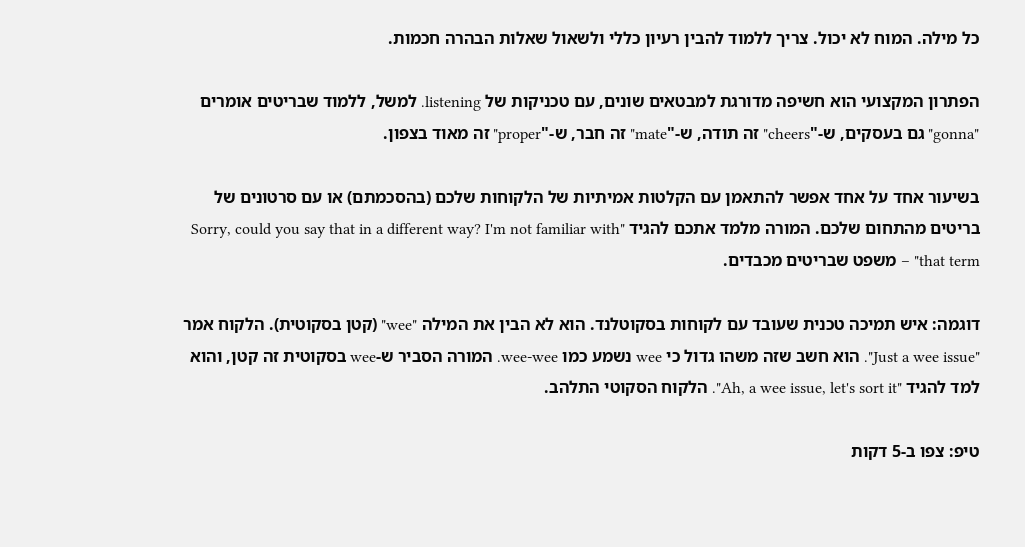כל מילה. המוח לא יכול. צריך ללמוד להבין רעיון כללי ולשאול שאלות הבהרה חכמות.

הפתרון המקצועי הוא חשיפה מדורגת למבטאים שונים, עם טכניקות של listening. למשל, ללמוד שבריטים אומרים "gonna" גם בעסקים, ש-"cheers" זה תודה, ש-"mate" זה חבר, ש-"proper" זה מאוד בצפון.

בשיעור אחד על אחד אפשר להתאמן עם הקלטות אמיתיות של הלקוחות שלכם (בהסכמתם) או עם סרטונים של בריטים מהתחום שלכם. המורה מלמד אתכם להגיד "Sorry, could you say that in a different way? I'm not familiar with that term" – משפט שבריטים מכבדים.

דוגמה: איש תמיכה טכנית שעובד עם לקוחות בסקוטלנד. הוא לא הבין את המילה "wee" (קטן בסקוטית). הלקוח אמר "Just a wee issue". הוא חשב שזה משהו גדול כי wee נשמע כמו wee-wee. המורה הסביר ש-wee בסקוטית זה קטן, והוא למד להגיד "Ah, a wee issue, let's sort it". הלקוח הסקוטי התלהב.

טיפ: צפו ב-5 דקות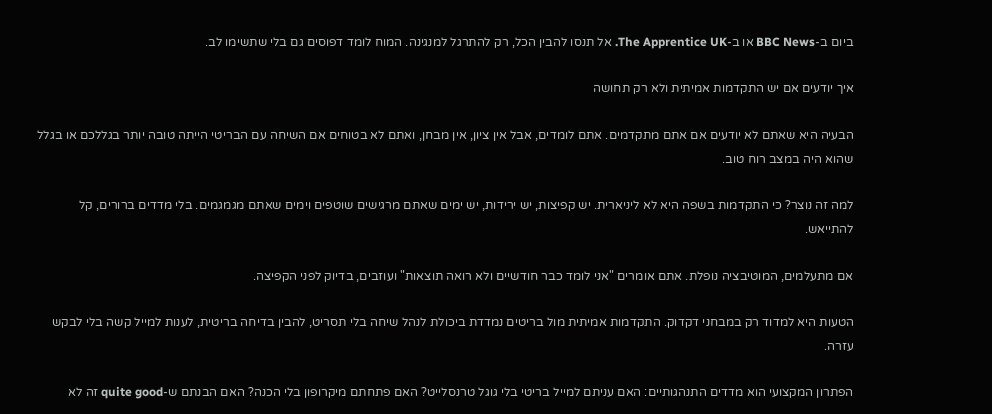ביום ב-BBC News או ב-The Apprentice UK. אל תנסו להבין הכל, רק להתרגל למנגינה. המוח לומד דפוסים גם בלי שתשימו לב.

איך יודעים אם יש התקדמות אמיתית ולא רק תחושה

הבעיה היא שאתם לא יודעים אם אתם מתקדמים. אתם לומדים, אבל אין ציון, אין מבחן, ואתם לא בטוחים אם השיחה עם הבריטי הייתה טובה יותר בגללכם או בגלל שהוא היה במצב רוח טוב.

למה זה נוצר? כי התקדמות בשפה היא לא ליניארית. יש קפיצות, יש ירידות, יש ימים שאתם מרגישים שוטפים וימים שאתם מגמגמים. בלי מדדים ברורים, קל להתייאש.

אם מתעלמים, המוטיבציה נופלת. אתם אומרים "אני לומד כבר חודשיים ולא רואה תוצאות" ועוזבים, בדיוק לפני הקפיצה.

הטעות היא למדוד רק במבחני דקדוק. התקדמות אמיתית מול בריטים נמדדת ביכולת לנהל שיחה בלי תסריט, להבין בדיחה בריטית, לענות למייל קשה בלי לבקש עזרה.

הפתרון המקצועי הוא מדדים התנהגותיים: האם עניתם למייל בריטי בלי גוגל טרנסלייט? האם פתחתם מיקרופון בלי הכנה? האם הבנתם ש-quite good זה לא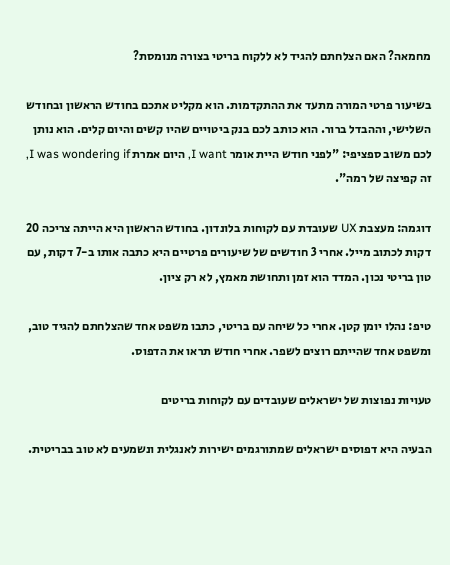מחמאה? האם הצלחתם להגיד לא ללקוח בריטי בצורה מנומסת?

בשיעור פרטי המורה מתעד את ההתקדמות. הוא מקליט אתכם בחודש הראשון ובחודש השלישי, וההבדל ברור. הוא כותב לכם בנק ביטויים שהיו קשים והיום קלים. הוא נותן לכם משוב ספציפי: "לפני חודש היית אומר I want, היום אמרת I was wondering if, זה קפיצה של רמה".

דוגמה: מעצבת UX שעובדת עם לקוחות בלונדון. בחודש הראשון היא הייתה צריכה 20 דקות לכתוב מייל. אחרי 3 חודשים של שיעורים פרטיים היא כתבה אותו ב-7 דקות, עם טון בריטי נכון. המדד הוא זמן ותחושת מאמץ, לא רק ציון.

טיפ: נהלו יומן קטן. אחרי כל שיחה עם בריטי, כתבו משפט אחד שהצלחתם להגיד טוב, ומשפט אחד שהייתם רוצים לשפר. אחרי חודש תראו את הדפוס.

טעויות נפוצות של ישראלים שעובדים עם לקוחות בריטים

הבעיה היא דפוסים ישראלים שמתורגמים ישירות לאנגלית ונשמעים לא טוב בבריטית.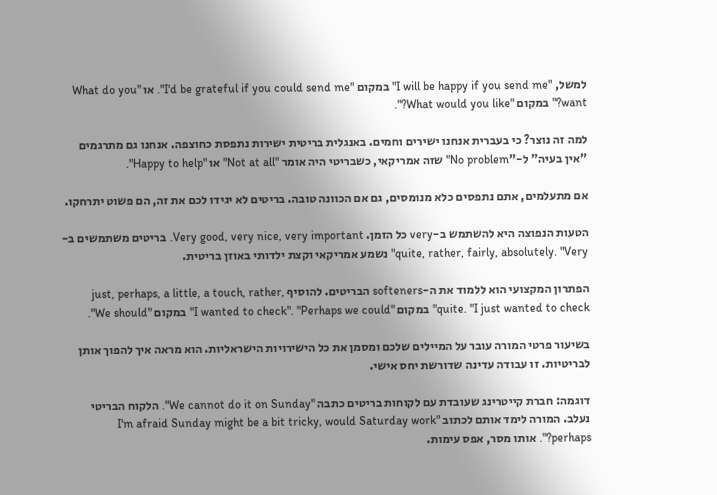למשל, "I will be happy if you send me" במקום "I'd be grateful if you could send me". או "What do you want?" במקום "What would you like?".

למה זה נוצר? כי בעברית אנחנו ישירים וחמים. באנגלית בריטית ישירות נתפסת כחוצפה. אנחנו גם מתרגמים "אין בעיה" ל-"No problem" שזה אמריקאי, כשבריטי היה אומר "Not at all" או "Happy to help".

אם מתעלמים, אתם נתפסים כלא מנומסים, גם אם הכוונה טובה. בריטים לא יגידו לכם את זה, הם פשוט יתרחקו.

הטעות הנפוצה היא להשתמש ב-very כל הזמן. Very good, very nice, very important. בריטים משתמשים ב-quite, rather, fairly, absolutely. "Very" נשמע אמריקאי וקצת ילדותי באוזן בריטית.

הפתרון המקצועי הוא ללמוד את ה-softeners הבריטים. להוסיף just, perhaps, a little, a touch, rather, quite. "I just wanted to check" במקום "I wanted to check". "Perhaps we could" במקום "We should".

בשיעור פרטי המורה עובר על המיילים שלכם ומסמן את כל הישירויות הישראליות. הוא מראה איך להפוך אותן לבריטיות. זו עבודה עדינה שדורשת יחס אישי.

דוגמה: חברת קייטרינג שעובדת עם לקוחות בריטים כתבה "We cannot do it on Sunday". הלקוח הבריטי נעלב. המורה לימד אותם לכתוב "I'm afraid Sunday might be a bit tricky, would Saturday work perhaps?". אותו מסר, אפס עימות.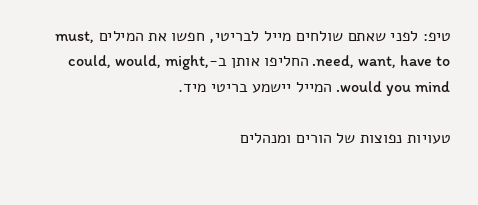טיפ: לפני שאתם שולחים מייל לבריטי, חפשו את המילים must, need, want, have to. החליפו אותן ב-could, would, might, would you mind. המייל יישמע בריטי מיד.

טעויות נפוצות של הורים ומנהלים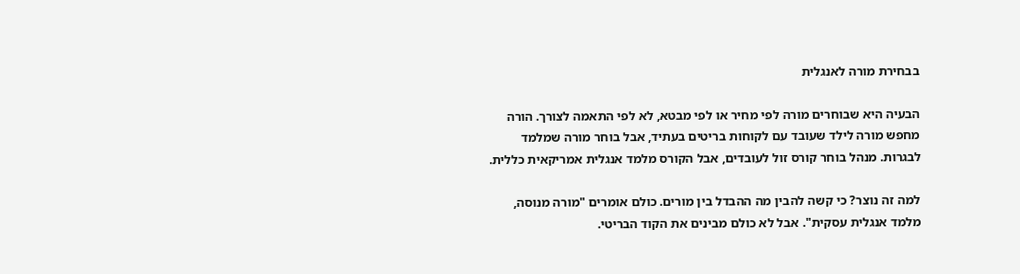בבחירת מורה לאנגלית

הבעיה היא שבוחרים מורה לפי מחיר או לפי מבטא, לא לפי התאמה לצורך. הורה מחפש מורה לילד שעובד עם לקוחות בריטים בעתיד, אבל בוחר מורה שמלמד לבגרות. מנהל בוחר קורס זול לעובדים, אבל הקורס מלמד אנגלית אמריקאית כללית.

למה זה נוצר? כי קשה להבין מה ההבדל בין מורים. כולם אומרים "מורה מנוסה, מלמד אנגלית עסקית". אבל לא כולם מבינים את הקוד הבריטי.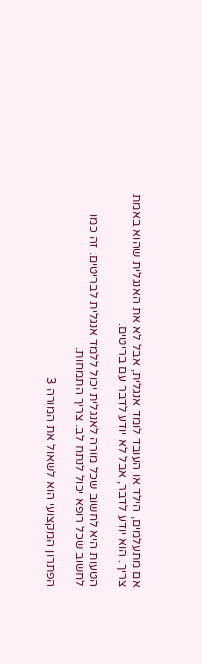אם מתעלמים, הילד או העובד לומד אנגלית, אבל לא את האנגלית שהוא באמת צריך. הוא יודע לדבר, אבל לא יודע לדבר עם בריטים.

הטעות היא לחשוב שכל מורה לאנגלית יכול ללמד אנגלית לבריטים. זה כמו לחשוב שכל רופא יכול לנתח לב. צריך התמחות.

הפתרון המקצועי הוא לשאול את המורה 3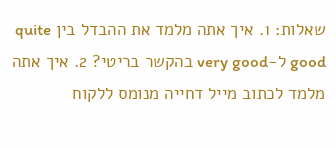שאלות: 1. איך אתה מלמד את ההבדל בין quite good ל-very good בהקשר בריטי? 2. איך אתה מלמד לכתוב מייל דחייה מנומס ללקוח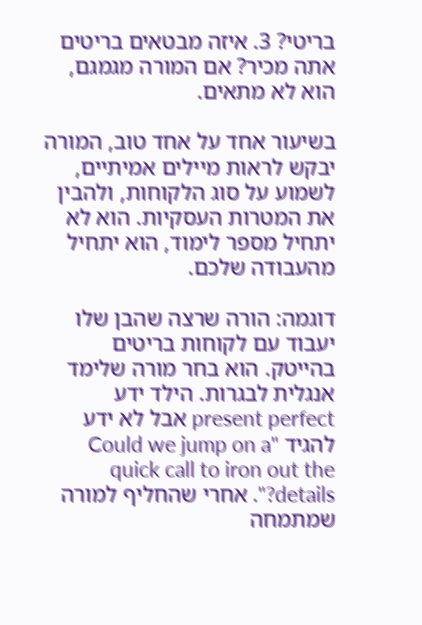בריטי? 3. איזה מבטאים בריטים אתה מכיר? אם המורה מגמגם, הוא לא מתאים.

בשיעור אחד על אחד טוב, המורה יבקש לראות מיילים אמיתיים, לשמוע על סוג הלקוחות, ולהבין את המטרות העסקיות. הוא לא יתחיל מספר לימוד, הוא יתחיל מהעבודה שלכם.

דוגמה: הורה שרצה שהבן שלו יעבוד עם לקוחות בריטים בהייטק. הוא בחר מורה שלימד אנגלית לבגרות. הילד ידע present perfect אבל לא ידע להגיד "Could we jump on a quick call to iron out the details?". אחרי שהחליף למורה שמתמחה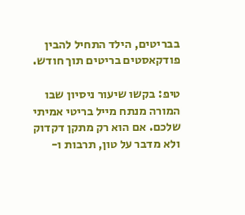בבריטים, הילד התחיל להבין פודקאסטים בריטים תוך חודש.

טיפ: בקשו שיעור ניסיון שבו המורה מנתח מייל בריטי אמיתי שלכם. אם הוא רק מתקן דקדוק ולא מדבר על טון, תרבות ו-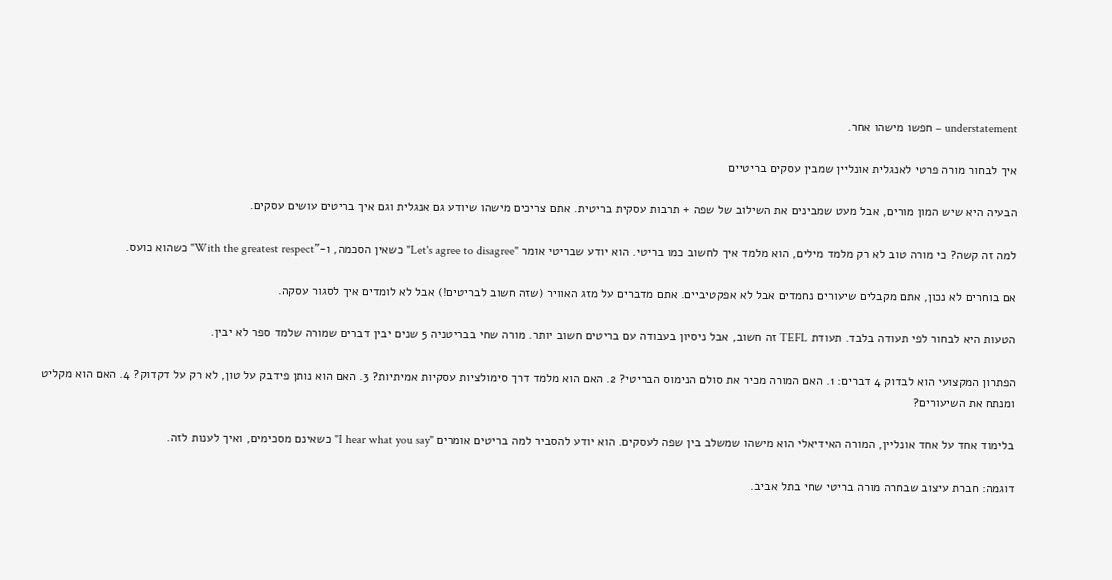understatement – חפשו מישהו אחר.

איך לבחור מורה פרטי לאנגלית אונליין שמבין עסקים בריטיים

הבעיה היא שיש המון מורים, אבל מעט שמבינים את השילוב של שפה + תרבות עסקית בריטית. אתם צריכים מישהו שיודע גם אנגלית וגם איך בריטים עושים עסקים.

למה זה קשה? כי מורה טוב לא רק מלמד מילים, הוא מלמד איך לחשוב כמו בריטי. הוא יודע שבריטי אומר "Let's agree to disagree" כשאין הסכמה, ו-"With the greatest respect" כשהוא כועס.

אם בוחרים לא נכון, אתם מקבלים שיעורים נחמדים אבל לא אפקטיביים. אתם מדברים על מזג האוויר (שזה חשוב לבריטים!) אבל לא לומדים איך לסגור עסקה.

הטעות היא לבחור לפי תעודה בלבד. תעודת TEFL זה חשוב, אבל ניסיון בעבודה עם בריטים חשוב יותר. מורה שחי בבריטניה 5 שנים יבין דברים שמורה שלמד ספר לא יבין.

הפתרון המקצועי הוא לבדוק 4 דברים: 1. האם המורה מכיר את סולם הנימוס הבריטי? 2. האם הוא מלמד דרך סימולציות עסקיות אמיתיות? 3. האם הוא נותן פידבק על טון, לא רק על דקדוק? 4. האם הוא מקליט ומנתח את השיעורים?

בלימוד אחד על אחד אונליין, המורה האידיאלי הוא מישהו שמשלב בין שפה לעסקים. הוא יודע להסביר למה בריטים אומרים "I hear what you say" כשאינם מסכימים, ואיך לענות לזה.

דוגמה: חברת עיצוב שבחרה מורה בריטי שחי בתל אביב.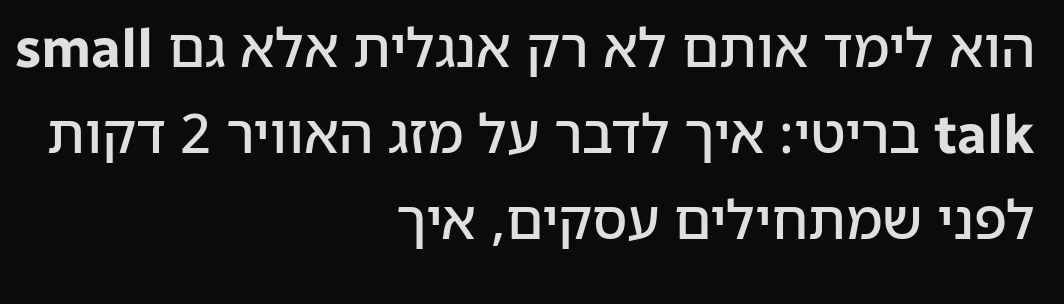הוא לימד אותם לא רק אנגלית אלא גם small talk בריטי: איך לדבר על מזג האוויר 2 דקות לפני שמתחילים עסקים, איך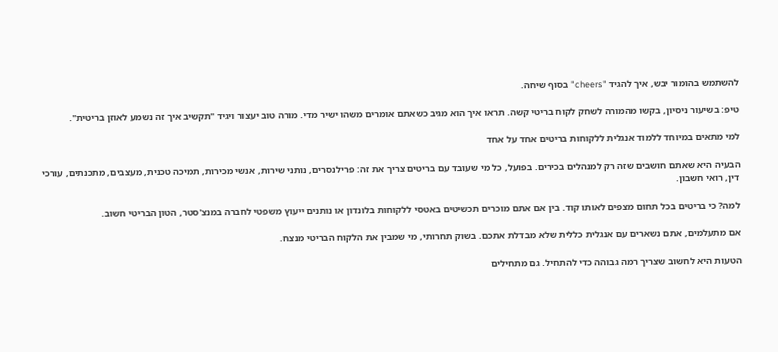להשתמש בהומור יבש, איך להגיד "cheers" בסוף שיחה.

טיפ: בשיעור ניסיון, בקשו מהמורה לשחק לקוח בריטי קשה. תראו איך הוא מגיב כשאתם אומרים משהו ישיר מדי. מורה טוב יעצור ויגיד "תקשיב איך זה נשמע לאוזן בריטית".

למי מתאים במיוחד ללמוד אנגלית ללקוחות בריטים אחד על אחד

הבעיה היא שאתם חושבים שזה רק למנהלים בכירים. בפועל, כל מי שעובד עם בריטים צריך את זה: פרילנסרים, נותני שירות, אנשי מכירות, תמיכה טכנית, מעצבים, מתכנתים, עורכי דין, רואי חשבון.

למה? כי בריטים בכל תחום מצפים לאותו קוד. בין אם אתם מוכרים תכשיטים באטסי ללקוחות בלונדון או נותנים ייעוץ משפטי לחברה במנצ'סטר, הטון הבריטי חשוב.

אם מתעלמים, אתם נשארים עם אנגלית כללית שלא מבדלת אתכם. בשוק תחרותי, מי שמבין את הלקוח הבריטי מנצח.

הטעות היא לחשוב שצריך רמה גבוהה כדי להתחיל. גם מתחילים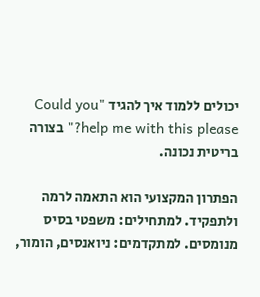יכולים ללמוד איך להגיד "Could you help me with this please?" בצורה בריטית נכונה.

הפתרון המקצועי הוא התאמה לרמה ולתפקיד. למתחילים: משפטי בסיס מנומסים. למתקדמים: ניואנסים, הומור,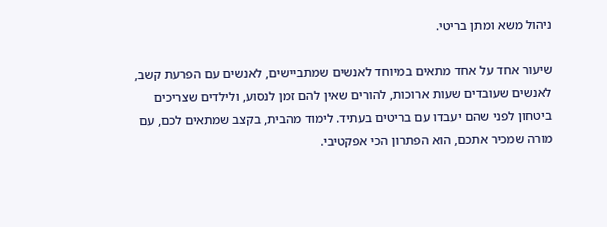ניהול משא ומתן בריטי.

שיעור אחד על אחד מתאים במיוחד לאנשים שמתביישים, לאנשים עם הפרעת קשב, לאנשים שעובדים שעות ארוכות, להורים שאין להם זמן לנסוע, ולילדים שצריכים ביטחון לפני שהם יעבדו עם בריטים בעתיד. לימוד מהבית, בקצב שמתאים לכם, עם מורה שמכיר אתכם, הוא הפתרון הכי אפקטיבי.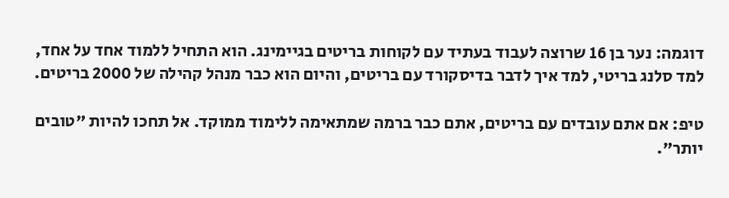דוגמה: נער בן 16 שרוצה לעבוד בעתיד עם לקוחות בריטים בגיימינג. הוא התחיל ללמוד אחד על אחד, למד סלנג בריטי, למד איך לדבר בדיסקורד עם בריטים, והיום הוא כבר מנהל קהילה של 2000 בריטים.

טיפ: אם אתם עובדים עם בריטים, אתם כבר ברמה שמתאימה ללימוד ממוקד. אל תחכו להיות "טובים יותר".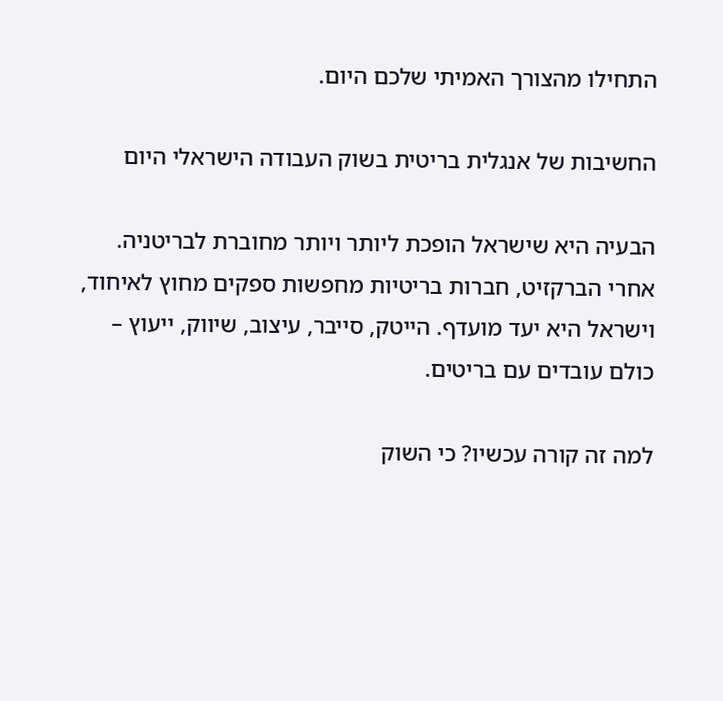התחילו מהצורך האמיתי שלכם היום.

החשיבות של אנגלית בריטית בשוק העבודה הישראלי היום

הבעיה היא שישראל הופכת ליותר ויותר מחוברת לבריטניה. אחרי הברקזיט, חברות בריטיות מחפשות ספקים מחוץ לאיחוד, וישראל היא יעד מועדף. הייטק, סייבר, עיצוב, שיווק, ייעוץ – כולם עובדים עם בריטים.

למה זה קורה עכשיו? כי השוק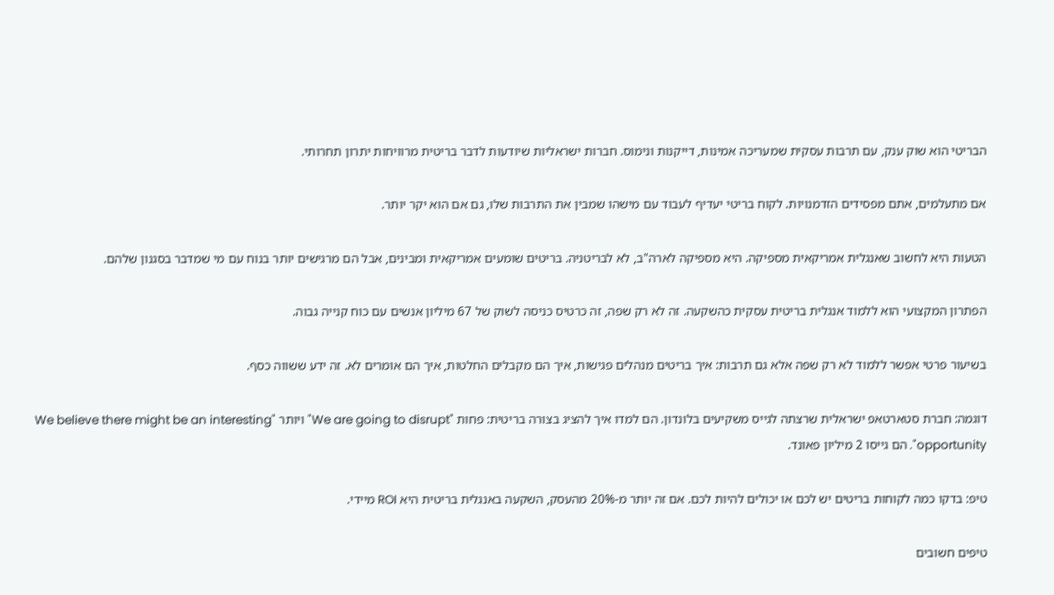הבריטי הוא שוק ענק, עם תרבות עסקית שמעריכה אמינות, דייקנות ונימוס. חברות ישראליות שיודעות לדבר בריטית מרוויחות יתרון תחרותי.

אם מתעלמים, אתם מפסידים הזדמנויות. לקוח בריטי יעדיף לעבוד עם מישהו שמבין את התרבות שלו, גם אם הוא יקר יותר.

הטעות היא לחשוב שאנגלית אמריקאית מספיקה. היא מספיקה לארה"ב, לא לבריטניה. בריטים שומעים אמריקאית ומבינים, אבל הם מרגישים יותר בנוח עם מי שמדבר בסגנון שלהם.

הפתרון המקצועי הוא ללמוד אנגלית בריטית עסקית כהשקעה. זה לא רק שפה, זה כרטיס כניסה לשוק של 67 מיליון אנשים עם כוח קנייה גבוה.

בשיעור פרטי אפשר ללמוד לא רק שפה אלא גם תרבות: איך בריטים מנהלים פגישות, איך הם מקבלים החלטות, איך הם אומרים לא. זה ידע ששווה כסף.

דוגמה: חברת סטארטאפ ישראלית שרצתה לגייס משקיעים בלונדון. הם למדו איך להציג בצורה בריטית: פחות "We are going to disrupt" ויותר "We believe there might be an interesting opportunity". הם גייסו 2 מיליון פאונד.

טיפ: בדקו כמה לקוחות בריטים יש לכם או יכולים להיות לכם. אם זה יותר מ-20% מהעסק, השקעה באנגלית בריטית היא ROI מיידי.

טיפים חשובים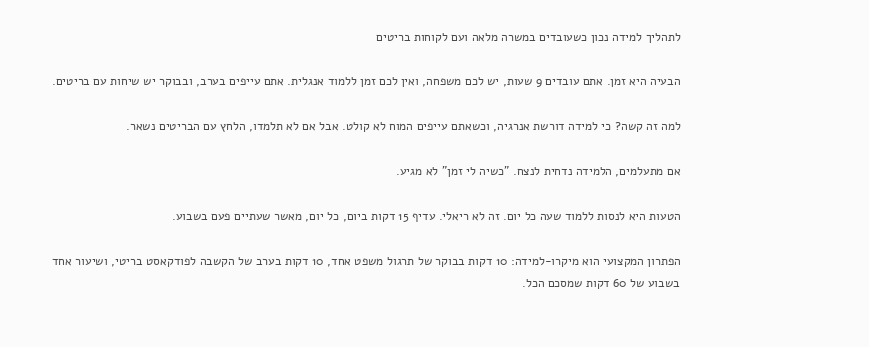לתהליך למידה נכון כשעובדים במשרה מלאה ועם לקוחות בריטים

הבעיה היא זמן. אתם עובדים 9 שעות, יש לכם משפחה, ואין לכם זמן ללמוד אנגלית. אתם עייפים בערב, ובבוקר יש שיחות עם בריטים.

למה זה קשה? כי למידה דורשת אנרגיה, וכשאתם עייפים המוח לא קולט. אבל אם לא תלמדו, הלחץ עם הבריטים נשאר.

אם מתעלמים, הלמידה נדחית לנצח. "כשיה לי זמן" לא מגיע.

הטעות היא לנסות ללמוד שעה כל יום. זה לא ריאלי. עדיף 15 דקות ביום, כל יום, מאשר שעתיים פעם בשבוע.

הפתרון המקצועי הוא מיקרו-למידה: 10 דקות בבוקר של תרגול משפט אחד, 10 דקות בערב של הקשבה לפודקאסט בריטי, ושיעור אחד בשבוע של 60 דקות שמסכם הכל.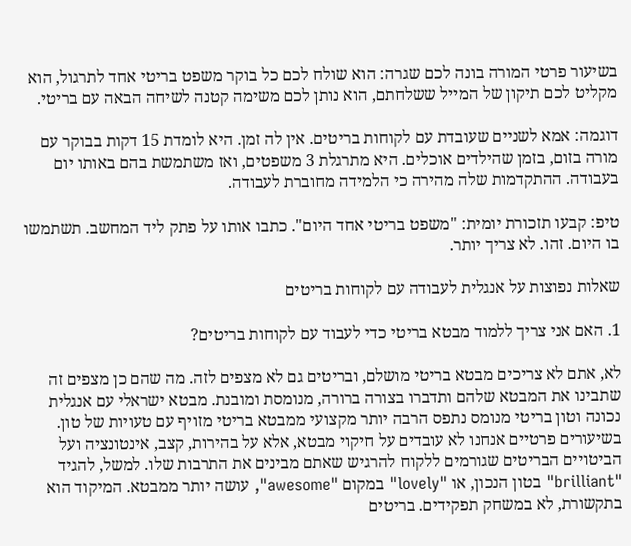בשיעור פרטי המורה בונה לכם שגרה: הוא שולח לכם כל בוקר משפט בריטי אחד לתרגול, הוא מקליט לכם תיקון של המייל ששלחתם, הוא נותן לכם משימה קטנה לשיחה הבאה עם בריטי.

דוגמה: אמא לשניים שעובדת עם לקוחות בריטים. אין לה זמן. היא לומדת 15 דקות בבוקר עם מורה בזום, בזמן שהילדים אוכלים. היא מתרגלת 3 משפטים, ואז משתמשת בהם באותו יום בעבודה. ההתקדמות שלה מהירה כי הלמידה מחוברת לעבודה.

טיפ: קבעו תזכורת יומית: "משפט בריטי אחד היום". כתבו אותו על פתק ליד המחשב. תשתמשו בו היום. זהו. לא צריך יותר.

שאלות נפוצות על אנגלית לעבודה עם לקוחות בריטים

1. האם אני צריך ללמוד מבטא בריטי כדי לעבוד עם לקוחות בריטים?

לא, אתם לא צריכים מבטא בריטי מושלם, ובריטים גם לא מצפים לזה. מה שהם כן מצפים זה שתבינו את המבטא שלהם ותדברו בצורה ברורה, מנומסת ומובנת. מבטא ישראלי עם אנגלית נכונה וטון בריטי מנומס נתפס הרבה יותר מקצועי ממבטא בריטי מזויף עם טעויות של טון. בשיעורים פרטיים אנחנו לא עובדים על חיקוי מבטא, אלא על בהירות, קצב, אינטונציה ועל הביטויים הבריטים שגורמים ללקוח להרגיש שאתם מבינים את התרבות שלו. למשל, להגיד "brilliant" בטון הנכון, או "lovely" במקום "awesome", עושה יותר ממבטא. המיקוד הוא בתקשורת, לא במשחק תפקידים. בריטים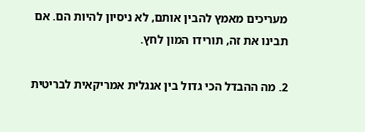מעריכים מאמץ להבין אותם, לא ניסיון להיות הם. אם תבינו את זה, תורידו המון לחץ.

2. מה ההבדל הכי גדול בין אנגלית אמריקאית לבריטית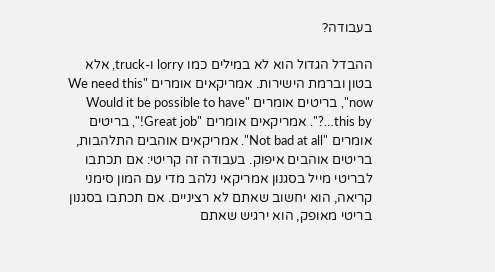בעבודה?

ההבדל הגדול הוא לא במילים כמו lorry ו-truck, אלא בטון וברמת הישירות. אמריקאים אומרים "We need this now", בריטים אומרים "Would it be possible to have this by…?". אמריקאים אומרים "Great job!", בריטים אומרים "Not bad at all". אמריקאים אוהבים התלהבות, בריטים אוהבים איפוק. בעבודה זה קריטי: אם תכתבו לבריטי מייל בסגנון אמריקאי נלהב מדי עם המון סימני קריאה, הוא יחשוב שאתם לא רציניים. אם תכתבו בסגנון בריטי מאופק, הוא ירגיש שאתם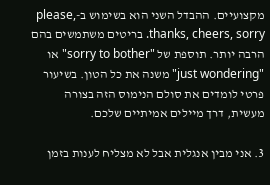מקצועיים. ההבדל השני הוא בשימוש ב-please, thanks, cheers, sorry. בריטים משתמשים בהם הרבה יותר. תוספת של "sorry to bother" או "just wondering" משנה את כל הטון. בשיעור פרטי לומדים את סולם הנימוס הזה בצורה מעשית, דרך מיילים אמיתיים שלכם.

3. אני מבין אנגלית אבל לא מצליח לענות בזמן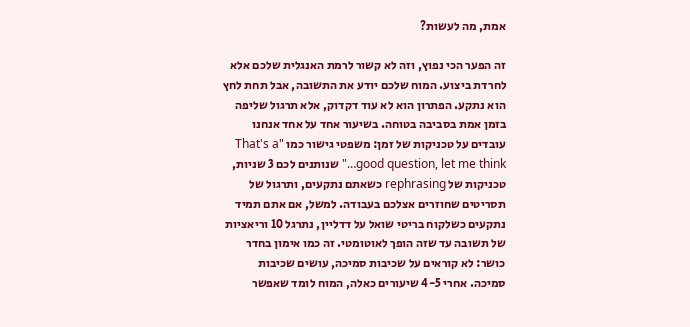אמת, מה לעשות?

זה הפער הכי נפוץ, וזה לא קשור לרמת האנגלית שלכם אלא לחרדת ביצוע. המוח שלכם יודע את התשובה, אבל תחת לחץ הוא נתקע. הפתרון הוא לא עוד דקדוק, אלא תרגול שליפה בזמן אמת בסביבה בטוחה. בשיעור אחד על אחד אנחנו עובדים על טכניקות של זמן: משפטי גישור כמו "That's a good question, let me think…" שנותנים לכם 3 שניות, טכניקות של rephrasing כשאתם נתקעים, ותרגול של תסריטים שחוזרים אצלכם בעבודה. למשל, אם אתם תמיד נתקעים כשלקוח בריטי שואל על דדליין, נתרגל 10 וריאציות של תשובה עד שזה הופך לאוטומטי. זה כמו אימון בחדר כושר: לא קוראים על שכיבות סמיכה, עושים שכיבות סמיכה. אחרי 4-5 שיעורים כאלה, המוח לומד שאפשר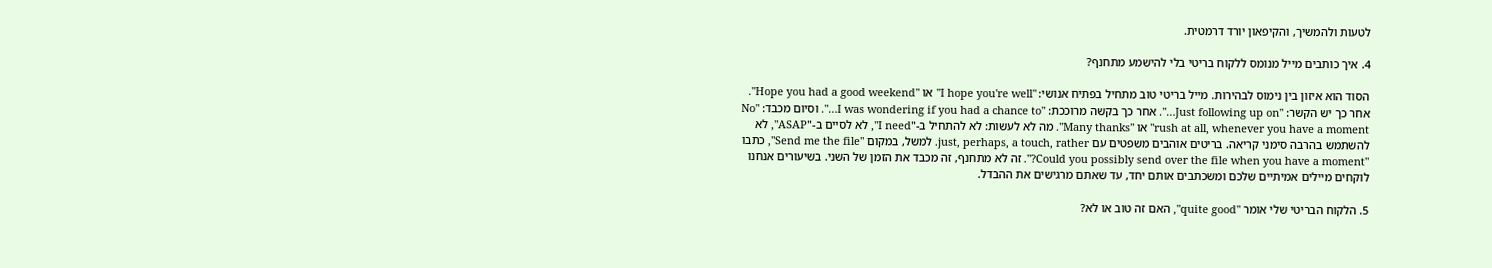לטעות ולהמשיך, והקיפאון יורד דרמטית.

4. איך כותבים מייל מנומס ללקוח בריטי בלי להישמע מתחנף?

הסוד הוא איזון בין נימוס לבהירות. מייל בריטי טוב מתחיל בפתיח אנושי: "I hope you're well" או "Hope you had a good weekend". אחר כך יש הקשר: "Just following up on…". אחר כך בקשה מרוככת: "I was wondering if you had a chance to…". וסיום מכבד: "No rush at all, whenever you have a moment" או "Many thanks". מה לא לעשות: לא להתחיל ב-"I need", לא לסיים ב-"ASAP", לא להשתמש בהרבה סימני קריאה. בריטים אוהבים משפטים עם just, perhaps, a touch, rather. למשל, במקום "Send me the file", כתבו "Could you possibly send over the file when you have a moment?". זה לא מתחנף, זה מכבד את הזמן של השני. בשיעורים אנחנו לוקחים מיילים אמיתיים שלכם ומשכתבים אותם יחד, עד שאתם מרגישים את ההבדל.

5. הלקוח הבריטי שלי אומר "quite good", האם זה טוב או לא?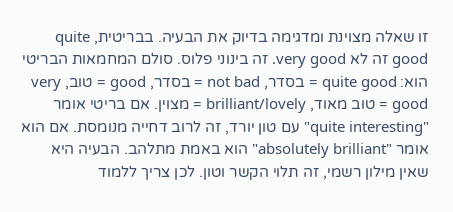זו שאלה מצוינת ומדגימה בדיוק את הבעיה. בבריטית, quite good זה לא very good. זה בינוני פלוס. סולם המחמאות הבריטי הוא: quite good = בסדר, not bad = בסדר, good = טוב, very good = טוב מאוד, brilliant/lovely = מצוין. אם בריטי אומר "quite interesting" עם טון יורד, זה לרוב דחייה מנומסת. אם הוא אומר "absolutely brilliant" הוא באמת מתלהב. הבעיה היא שאין מילון רשמי, זה תלוי הקשר וטון. לכן צריך ללמוד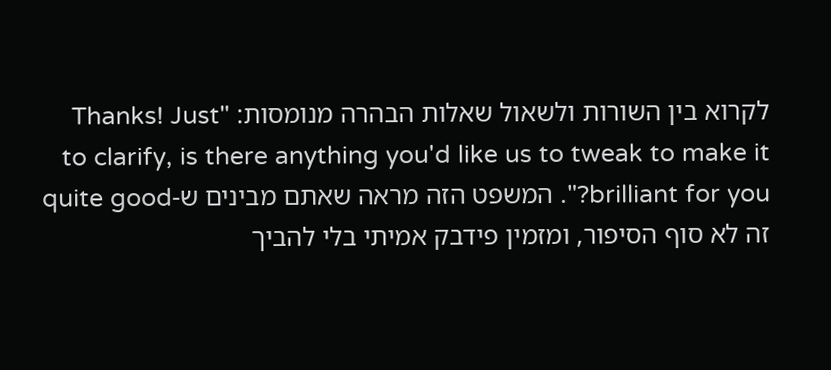לקרוא בין השורות ולשאול שאלות הבהרה מנומסות: "Thanks! Just to clarify, is there anything you'd like us to tweak to make it brilliant for you?". המשפט הזה מראה שאתם מבינים ש-quite good זה לא סוף הסיפור, ומזמין פידבק אמיתי בלי להביך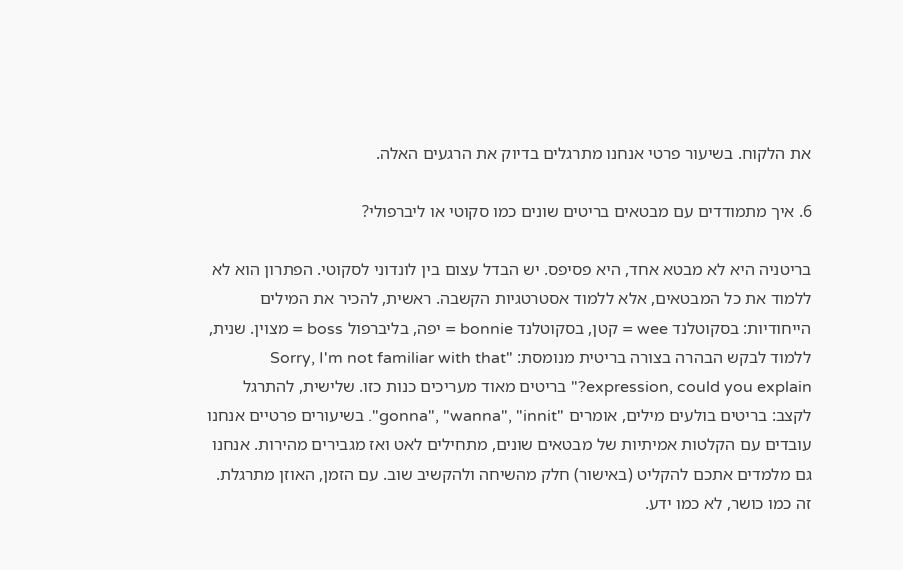את הלקוח. בשיעור פרטי אנחנו מתרגלים בדיוק את הרגעים האלה.

6. איך מתמודדים עם מבטאים בריטים שונים כמו סקוטי או ליברפולי?

בריטניה היא לא מבטא אחד, היא פסיפס. יש הבדל עצום בין לונדוני לסקוטי. הפתרון הוא לא ללמוד את כל המבטאים, אלא ללמוד אסטרטגיות הקשבה. ראשית, להכיר את המילים הייחודיות: בסקוטלנד wee = קטן, בסקוטלנד bonnie = יפה, בליברפול boss = מצוין. שנית, ללמוד לבקש הבהרה בצורה בריטית מנומסת: "Sorry, I'm not familiar with that expression, could you explain?" בריטים מאוד מעריכים כנות כזו. שלישית, להתרגל לקצב: בריטים בולעים מילים, אומרים "gonna", "wanna", "innit". בשיעורים פרטיים אנחנו עובדים עם הקלטות אמיתיות של מבטאים שונים, מתחילים לאט ואז מגבירים מהירות. אנחנו גם מלמדים אתכם להקליט (באישור) חלק מהשיחה ולהקשיב שוב. עם הזמן, האוזן מתרגלת. זה כמו כושר, לא כמו ידע.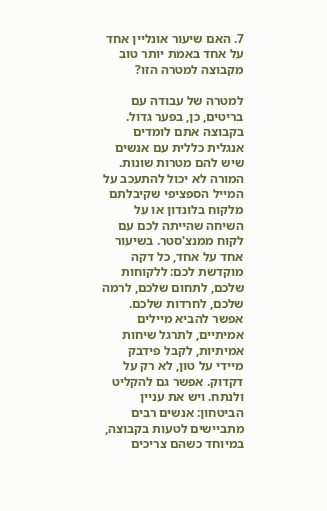7. האם שיעור אונליין אחד על אחד באמת יותר טוב מקבוצה למטרה הזו?

למטרה של עבודה עם בריטים, כן, בפער גדול. בקבוצה אתם לומדים אנגלית כללית עם אנשים שיש להם מטרות שונות. המורה לא יכול להתעכב על המייל הספציפי שקיבלתם מלקוח בלונדון או על השיחה שהייתה לכם עם לקוח ממנצ'סטר. בשיעור אחד על אחד, כל דקה מוקדשת לכם: ללקוחות שלכם, לתחום שלכם, לרמה שלכם, לחרדות שלכם. אפשר להביא מיילים אמיתיים, לתרגל שיחות אמיתיות, לקבל פידבק מיידי על טון, לא רק על דקדוק. אפשר גם להקליט ולנתח. ויש את עניין הביטחון: אנשים רבים מתביישים לטעות בקבוצה, במיוחד כשהם צריכים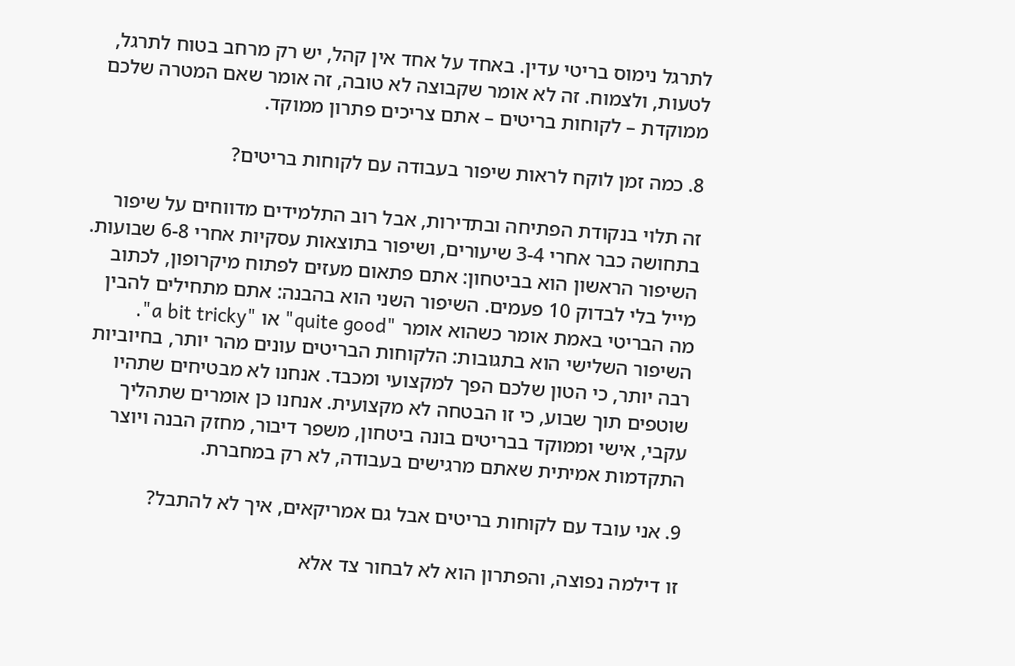לתרגל נימוס בריטי עדין. באחד על אחד אין קהל, יש רק מרחב בטוח לתרגל, לטעות, ולצמוח. זה לא אומר שקבוצה לא טובה, זה אומר שאם המטרה שלכם ממוקדת – לקוחות בריטים – אתם צריכים פתרון ממוקד.

8. כמה זמן לוקח לראות שיפור בעבודה עם לקוחות בריטים?

זה תלוי בנקודת הפתיחה ובתדירות, אבל רוב התלמידים מדווחים על שיפור בתחושה כבר אחרי 3-4 שיעורים, ושיפור בתוצאות עסקיות אחרי 6-8 שבועות. השיפור הראשון הוא בביטחון: אתם פתאום מעזים לפתוח מיקרופון, לכתוב מייל בלי לבדוק 10 פעמים. השיפור השני הוא בהבנה: אתם מתחילים להבין מה הבריטי באמת אומר כשהוא אומר "quite good" או "a bit tricky". השיפור השלישי הוא בתגובות: הלקוחות הבריטים עונים מהר יותר, בחיוביות רבה יותר, כי הטון שלכם הפך למקצועי ומכבד. אנחנו לא מבטיחים שתהיו שוטפים תוך שבוע, כי זו הבטחה לא מקצועית. אנחנו כן אומרים שתהליך עקבי, אישי וממוקד בבריטים בונה ביטחון, משפר דיבור, מחזק הבנה ויוצר התקדמות אמיתית שאתם מרגישים בעבודה, לא רק במחברת.

9. אני עובד עם לקוחות בריטים אבל גם אמריקאים, איך לא להתבל?

זו דילמה נפוצה, והפתרון הוא לא לבחור צד אלא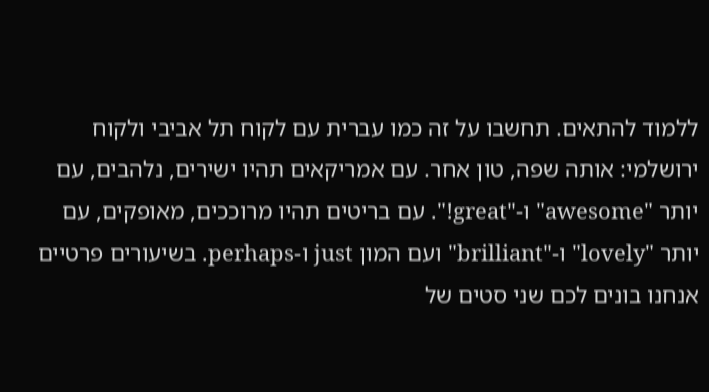ללמוד להתאים. תחשבו על זה כמו עברית עם לקוח תל אביבי ולקוח ירושלמי: אותה שפה, טון אחר. עם אמריקאים תהיו ישירים, נלהבים, עם יותר "awesome" ו-"great!". עם בריטים תהיו מרוככים, מאופקים, עם יותר "lovely" ו-"brilliant" ועם המון just ו-perhaps. בשיעורים פרטיים אנחנו בונים לכם שני סטים של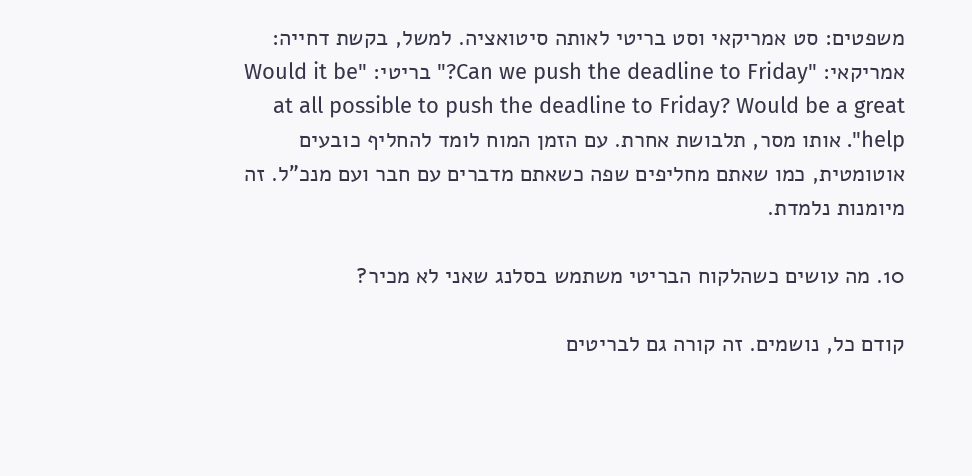משפטים: סט אמריקאי וסט בריטי לאותה סיטואציה. למשל, בקשת דחייה: אמריקאי: "Can we push the deadline to Friday?" בריטי: "Would it be at all possible to push the deadline to Friday? Would be a great help". אותו מסר, תלבושת אחרת. עם הזמן המוח לומד להחליף כובעים אוטומטית, כמו שאתם מחליפים שפה כשאתם מדברים עם חבר ועם מנכ"ל. זה מיומנות נלמדת.

10. מה עושים כשהלקוח הבריטי משתמש בסלנג שאני לא מכיר?

קודם כל, נושמים. זה קורה גם לבריטים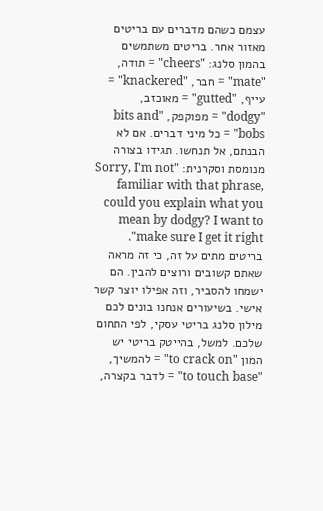עצמם כשהם מדברים עם בריטים מאזור אחר. בריטים משתמשים בהמון סלנג: "cheers" = תודה, "mate" = חבר, "knackered" = עייף, "gutted" = מאוכזב, "dodgy" = מפוקפק, "bits and bobs" = כל מיני דברים. אם לא הבנתם, אל תנחשו. תגידו בצורה מנומסת וסקרנית: "Sorry, I'm not familiar with that phrase, could you explain what you mean by dodgy? I want to make sure I get it right". בריטים מתים על זה, כי זה מראה שאתם קשובים ורוצים להבין. הם ישמחו להסביר, וזה אפילו יוצר קשר אישי. בשיעורים אנחנו בונים לכם מילון סלנג בריטי עסקי, לפי התחום שלכם. למשל, בהייטק בריטי יש המון "to crack on" = להמשיך, "to touch base" = לדבר בקצרה,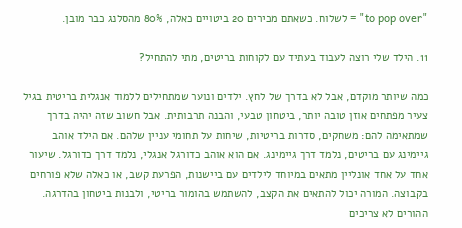"to pop over" = לשלוח. כשאתם מכירים 20 ביטויים כאלה, 80% מהסלנג כבר מובן.

11. הילד שלי רוצה לעבוד בעתיד עם לקוחות בריטים, מתי להתחיל?

כמה שיותר מוקדם, אבל לא בדרך של לחץ. ילדים ונוער שמתחילים ללמוד אנגלית בריטית בגיל צעיר מפתחים אוזן טובה יותר, ביטחון טבעי, והבנה תרבותית. אבל חשוב שזה יהיה בדרך שמתאימה להם: משחקים, סדרות בריטיות, שיחות על תחומי עניין שלהם. אם הילד אוהב גיימינג עם בריטים, נלמד דרך גיימינג. אם הוא אוהב כדורגל אנגלי, נלמד דרך כדורגל. שיעור אחד על אחד אונליין מתאים במיוחד לילדים עם ביישנות, הפרעת קשב, או כאלה שלא פורחים בקבוצה. המורה יכול להתאים את הקצב, להשתמש בהומור בריטי, ולבנות ביטחון בהדרגה. ההורים לא צריכים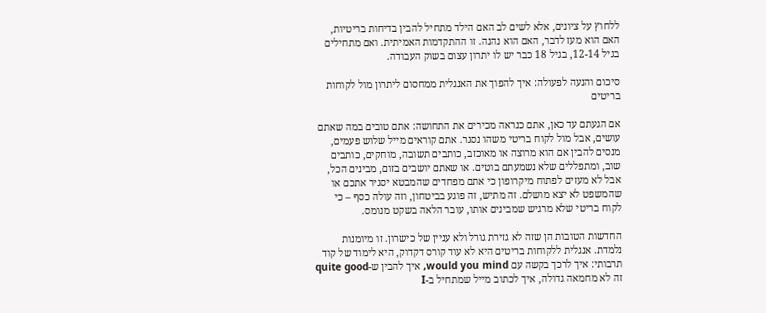ללחוץ על ציונים, אלא לשים לב האם הילד מתחיל להבין בדיחות בריטיות, האם הוא מעז לדבר, האם הוא נהנה. זו ההתקדמות האמיתית. ואם מתחילים בגיל 12-14, בגיל 18 כבר יש לו יתרון עצום בשוק העבודה.

סיכום והנעה לפעולה: איך להפוך את האנגלית ממחסום ליתרון מול לקוחות בריטים

אם הגעתם עד כאן, אתם כנראה מכירים את התחושה: אתם טובים במה שאתם עושים, אבל מול לקוח בריטי משהו נסגר. אתם קוראים מייל שלוש פעמים, מנסים להבין אם הוא מרוצה או מאוכזב, כותבים תשובה, מוחקים, כותבים שוב, ומתפללים שלא נשמעתם בוטים. או שאתם יושבים בזום, מבינים הכל, אבל לא מעזים לפתוח מיקרופון כי אתם מפחדים שהמבטא יסגיר אתכם או שהמשפט לא יצא מושלם. זה מתיש, זה פוגע בביטחון, וזה עולה כסף – כי לקוח בריטי שלא מרגיש שמבינים אותו, עובר הלאה בשקט מנומס.

החדשות הטובות הן שזה לא גזירת גורל ולא עניין של כישרון. זו מיומנות נלמדת. אנגלית ללקוחות בריטים היא לא עוד קורס דקדוק, היא לימוד של קוד תרבותי: איך לרכך בקשה עם would you mind, איך להבין ש-quite good זה לא מחמאה גדולה, איך לכתוב מייל שמתחיל ב-I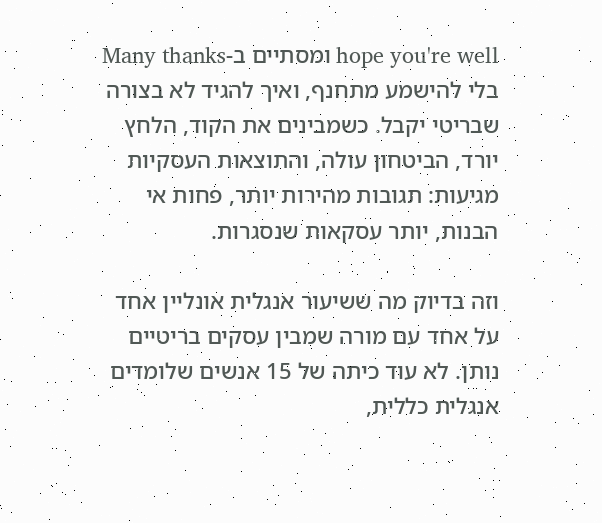hope you're well ומסתיים ב-Many thanks בלי להישמע מתחנף, ואיך להגיד לא בצורה שבריטי יקבל. כשמבינים את הקוד, הלחץ יורד, הביטחון עולה, והתוצאות העסקיות מגיעות: תגובות מהירות יותר, פחות אי הבנות, יותר עסקאות שנסגרות.

וזה בדיוק מה ששיעור אנגלית אונליין אחד על אחד עם מורה שמבין עסקים בריטיים נותן. לא עוד כיתה של 15 אנשים שלומדים אנגלית כללית,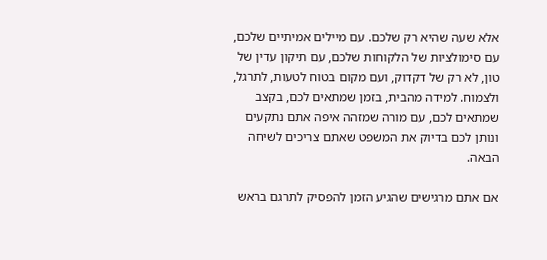אלא שעה שהיא רק שלכם. עם מיילים אמיתיים שלכם, עם סימולציות של הלקוחות שלכם, עם תיקון עדין של טון, לא רק של דקדוק, ועם מקום בטוח לטעות, לתרגל, ולצמוח. למידה מהבית, בזמן שמתאים לכם, בקצב שמתאים לכם, עם מורה שמזהה איפה אתם נתקעים ונותן לכם בדיוק את המשפט שאתם צריכים לשיחה הבאה.

אם אתם מרגישים שהגיע הזמן להפסיק לתרגם בראש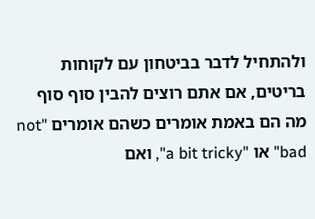ולהתחיל לדבר בביטחון עם לקוחות בריטים, אם אתם רוצים להבין סוף סוף מה הם באמת אומרים כשהם אומרים "not bad" או "a bit tricky", ואם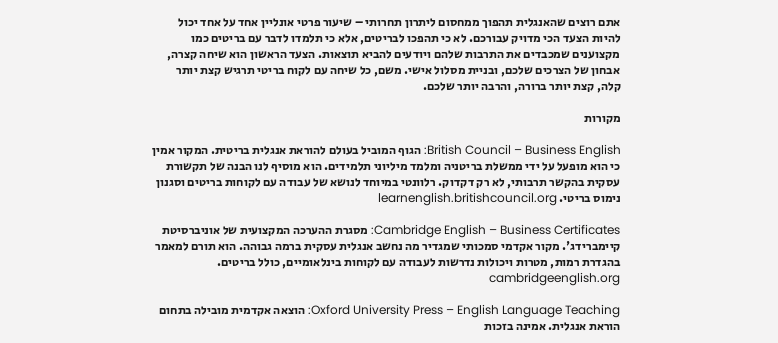אתם רוצים שהאנגלית תהפוך ממחסום ליתרון תחרותי – שיעור פרטי אונליין אחד על אחד יכול להיות הצעד הכי מדויק עבורכם. לא כי תהפכו לבריטים, אלא כי תלמדו לדבר עם בריטים כמו מקצוענים שמכבדים את התרבות שלהם ויודעים להביא תוצאות. הצעד הראשון הוא שיחה קצרה, אבחון של הצרכים שלכם, ובניית מסלול אישי. משם, כל שיחה עם לקוח בריטי תרגיש קצת יותר קלה, קצת יותר ברורה, והרבה יותר שלכם.

מקורות

British Council – Business English: הגוף המוביל בעולם להוראת אנגלית בריטית. המקור אמין כי הוא מופעל על ידי ממשלת בריטניה ומלמד מיליוני תלמידים. הוא מוסיף לנו הבנה של תקשורת עסקית בהקשר תרבותי, לא רק דקדוק. רלוונטי במיוחד לנושא של עבודה עם לקוחות בריטים וסגנון נימוס בריטי. learnenglish.britishcouncil.org

Cambridge English – Business Certificates: מסגרת ההערכה המקצועית של אוניברסיטת קיימברידג'. מקור אקדמי סמכותי שמגדיר מה נחשב אנגלית עסקית ברמה גבוהה. הוא תורם למאמר בהגדרת רמות, מטרות ויכולות נדרשות לעבודה עם לקוחות בינלאומיים, כולל בריטים. cambridgeenglish.org

Oxford University Press – English Language Teaching: הוצאה אקדמית מובילה בתחום הוראת אנגלית. אמינה בזכות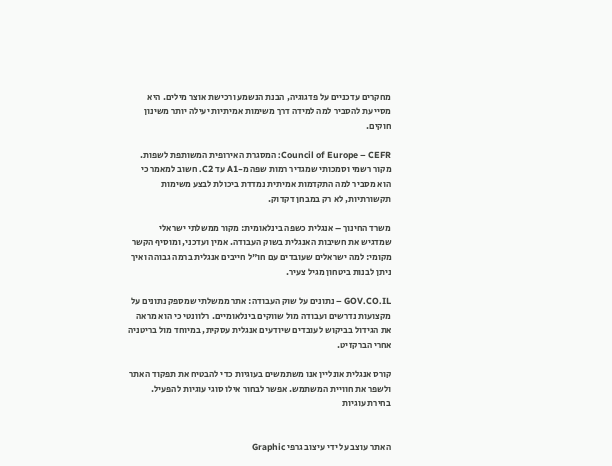מחקרים עדכניים על פדגוגיה, הבנת הנשמע ורכישת אוצר מילים. היא מסייעת להסביר למה למידה דרך משימות אמיתיות יעילה יותר משינון חוקים.

Council of Europe – CEFR: המסגרת האירופית המשותפת לשפות. מקור רשמי וסמכותי שמגדיר רמות שפה מ-A1 עד C2. חשוב למאמר כי הוא מסביר למה התקדמות אמיתית נמדדת ביכולת לבצע משימות תקשורתיות, לא רק במבחן דקדוק.

משרד החינוך – אנגלית כשפה בינלאומית: מקור ממשלתי ישראלי שמדגיש את חשיבות האנגלית בשוק העבודה. אמין ועדכני, ומוסיף הקשר מקומי: למה ישראלים שעובדים עם חו"ל חייבים אנגלית ברמה גבוהה ואיך ניתן לבנות ביטחון מגיל צעיר.

GOV.CO.IL – נתונים על שוק העבודה: אתר ממשלתי שמספק נתונים על מקצועות נדרשים ועבודה מול שווקים בינלאומיים. רלוונטי כי הוא מראה את הגידול בביקוש לעובדים שיודעים אנגלית עסקית, במיוחד מול בריטניה אחרי הברקזיט.

קורס אנגלית אונליין אנו משתמשים בעוגיות כדי להבטיח את תפקוד האתר ולשפר את חוויית המשתמש. אפשר לבחור אילו סוגי עוגיות להפעיל.
בחירת עוגיות


האתר עוצב על ידי עיצוב גרפי Graphic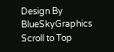Design By BlueSkyGraphics
Scroll to Top